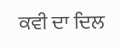ਕਵੀ ਦਾ ਦਿਲ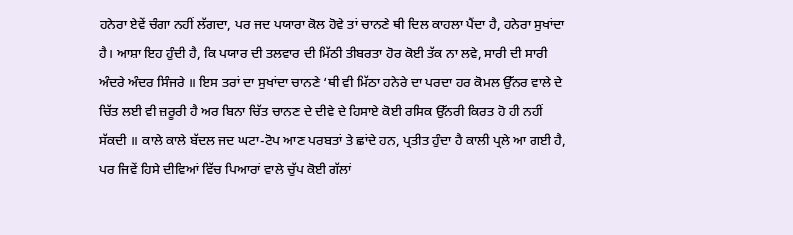ਹਨੇਰਾ ਏਵੇਂ ਚੰਗਾ ਨਹੀਂ ਲੱਗਦਾ, ਪਰ ਜਦ ਪਯਾਰਾ ਕੋਲ ਹੋਵੇ ਤਾਂ ਚਾਨਣੇ ਥੀ ਦਿਲ ਕਾਹਲਾ ਪੈਂਦਾ ਹੈ, ਹਨੇਰਾ ਸੁਖਾਂਦਾ ਹੈ। ਆਸ਼ਾ ਇਹ ਹੁੰਦੀ ਹੈ, ਕਿ ਪਯਾਰ ਦੀ ਤਲਵਾਰ ਦੀ ਮਿੱਠੀ ਤੀਬਰਤਾ ਹੋਰ ਕੋਈ ਤੱਕ ਨਾ ਲਵੇ, ਸਾਰੀ ਦੀ ਸਾਰੀ ਅੰਦਰੇ ਅੰਦਰ ਸਿੰਜਰੇ ॥ ਇਸ ਤਰਾਂ ਦਾ ਸੁਖਾਂਦਾ ਚਾਨਣੇ ‘ਥੀ ਵੀ ਮਿੱਠਾ ਹਨੇਰੇ ਦਾ ਪਰਦਾ ਹਰ ਕੋਮਲ ਉੱਨਰ ਵਾਲੇ ਦੇ ਚਿੱਤ ਲਈ ਵੀ ਜ਼ਰੂਰੀ ਹੈ ਅਰ ਬਿਨਾ ਚਿੱਤ ਚਾਨਣ ਦੇ ਦੀਵੇ ਦੇ ਹਿਸਾਏ ਕੋਈ ਰਸਿਕ ਉੱਨਰੀ ਕਿਰਤ ਹੋ ਹੀ ਨਹੀਂ ਸੱਕਦੀ ॥ ਕਾਲੇ ਕਾਲੇ ਬੱਦਲ ਜਦ ਘਟਾ-ਟੋਪ ਆਣ ਪਰਬਤਾਂ ਤੇ ਛਾਂਦੇ ਹਨ, ਪ੍ਰਤੀਤ ਹੁੰਦਾ ਹੈ ਕਾਲੀ ਪ੍ਰਲੇ ਆ ਗਈ ਹੈ, ਪਰ ਜਿਵੇਂ ਹਿਸੇ ਦੀਵਿਆਂ ਵਿੱਚ ਪਿਆਰਾਂ ਵਾਲੇ ਚੁੱਪ ਕੋਈ ਗੱਲਾਂ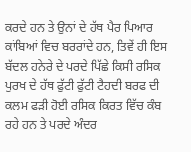ਕਰਦੇ ਹਨ ਤੇ ਉਨਾਂ ਦੇ ਹੱਥ ਪੈਰ ਪਿਆਰ ਕਾਂਬਿਆਂ ਵਿਚ ਬਰਰਾਂਦੇ ਹਨ, ਤਿਵੇਂ ਹੀ ਇਸ ਬੱਦਲ ਹਨੇਰੇ ਦੇ ਪਰਦੇ ਪਿੱਛੇ ਕਿਸੀ ਰਸਿਕ ਪੁਰਖ ਦੇ ਹੱਥ ਫੁੱਟੀ ਫੁੱਟੀ ਟੈਹਦੀ ਬਰਫ ਦੀ ਕਲਮ ਫੜੀ ਹੋਈ ਰਸਿਕ ਕਿਰਤ ਵਿੱਚ ਕੰਬ ਰਹੇ ਹਨ ਤੇ ਪਰਦੇ ਅੰਦਰ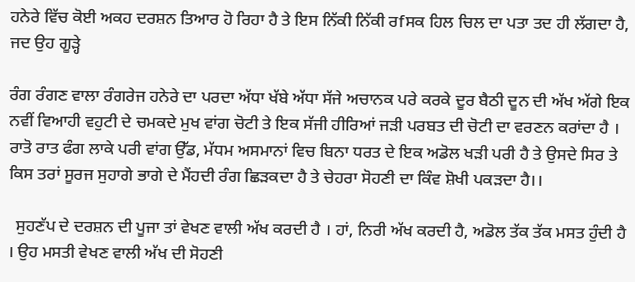ਹਨੇਰੇ ਵਿੱਚ ਕੋਈ ਅਕਹ ਦਰਸ਼ਨ ਤਿਆਰ ਹੋ ਰਿਹਾ ਹੈ ਤੇ ਇਸ ਨਿੱਕੀ ਨਿੱਕੀ ਰfਸਕ ਹਿਲ ਚਿਲ ਦਾ ਪਤਾ ਤਦ ਹੀ ਲੱਗਦਾ ਹੈ, ਜਦ ਉਹ ਗੂੜ੍ਹੇ

ਰੰਗ ਰੰਗਣ ਵਾਲਾ ਰੰਗਰੇਜ ਹਨੇਰੇ ਦਾ ਪਰਦਾ ਅੱਧਾ ਖੱਬੇ ਅੱਧਾ ਸੱਜੇ ਅਚਾਨਕ ਪਰੇ ਕਰਕੇ ਦੂਰ ਬੈਠੀ ਦੂਨ ਦੀ ਅੱਖ ਅੱਗੇ ਇਕ ਨਵੀਂ ਵਿਆਹੀ ਵਹੁਟੀ ਦੇ ਚਮਕਦੇ ਮੁਖ ਵਾਂਗ ਚੋਟੀ ਤੇ ਇਕ ਸੱਜੀ ਹੀਰਿਆਂ ਜੜੀ ਪਰਬਤ ਦੀ ਚੋਟੀ ਦਾ ਵਰਣਨ ਕਰਾਂਦਾ ਹੈ । ਰਾਤੋ ਰਾਤ ਫੰਗ ਲਾਕੇ ਪਰੀ ਵਾਂਗ ਉੱਡ, ਮੱਧਮ ਅਸਮਾਨਾਂ ਵਿਚ ਬਿਨਾ ਧਰਤ ਦੇ ਇਕ ਅਡੋਲ ਖੜੀ ਪਰੀ ਹੈ ਤੇ ਉਸਦੇ ਸਿਰ ਤੇ ਕਿਸ ਤਰਾਂ ਸੂਰਜ ਸੁਹਾਗੇ ਭਾਗੇ ਦੇ ਮੈਂਹਦੀ ਰੰਗ ਛਿੜਕਦਾ ਹੈ ਤੇ ਚੇਹਰਾ ਸੋਹਣੀ ਦਾ ਕਿੰਵ ਸ਼ੋਖੀ ਪਕੜਦਾ ਹੈ।।

  ਸੁਹਣੱਪ ਦੇ ਦਰਸ਼ਨ ਦੀ ਪੂਜਾ ਤਾਂ ਵੇਖਣ ਵਾਲੀ ਅੱਖ ਕਰਦੀ ਹੈ । ਹਾਂ, ਨਿਰੀ ਅੱਖ ਕਰਦੀ ਹੈ, ਅਡੋਲ ਤੱਕ ਤੱਕ ਮਸਤ ਹੁੰਦੀ ਹੈ । ਉਹ ਮਸਤੀ ਵੇਖਣ ਵਾਲੀ ਅੱਖ ਦੀ ਸੋਹਣੀ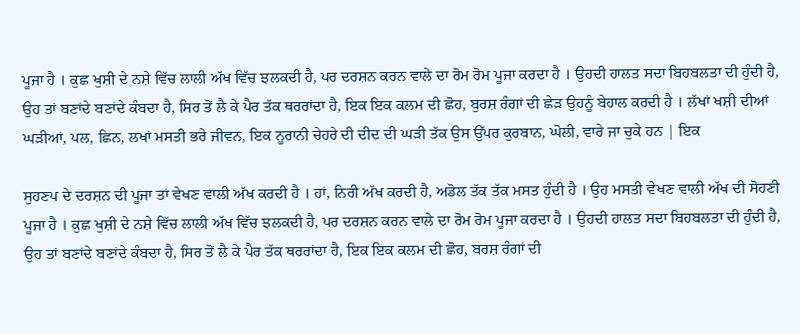ਪੂਜਾ ਹੈ । ਕੁਛ ਖੁਸ਼ੀ ਦੇ ਨਸ਼ੇ ਵਿੱਚ ਲਾਲੀ ਅੱਖ ਵਿੱਚ ਝਲਕਦੀ ਹੈ, ਪਰ ਦਰਸ਼ਨ ਕਰਨ ਵਾਲੇ ਦਾ ਰੋਮ ਰੋਮ ਪੂਜਾ ਕਰਦਾ ਹੈ । ਉਹਦੀ ਹਾਲਤ ਸਦਾ ਬਿਹਬਲਤਾ ਦੀ ਹੁੰਦੀ ਹੈ, ਉਹ ਤਾਂ ਬਣਾਂਦੇ ਬਣਾਂਦੇ ਕੰਬਦਾ ਹੈ, ਸਿਰ ਤੋਂ ਲੈ ਕੇ ਪੈਰ ਤੱਕ ਥਰਰਾਂਦਾ ਹੈ, ਇਕ ਇਕ ਕਲਮ ਦੀ ਛੋਹ, ਬੁਰਸ਼ ਰੰਗਾਂ ਦੀ ਛੇੜ ਉਹਨੂੰ ਬੇਹਾਲ ਕਰਦੀ ਹੈ । ਲੱਖਾਂ ਖਸ਼ੀ ਦੀਆਂ ਘੜੀਆਂ, ਪਲ, ਛਿਨ, ਲਖਾਂ ਮਸਤੀ ਭਰੇ ਜੀਵਨ, ਇਕ ਨੂਰਾਨੀ ਚੇਹਰੇ ਦੀ ਦੀਦ ਦੀ ਘੜੀ ਤੱਕ ਉਸ ਉੱਪਰ ਕੁਰਬਾਨ, ਘੋਲੀ, ਵਾਰੇ ਜਾ ਚੁਕੇ ਹਨ | ਇਕ

ਸੁਹਣਪ ਦੇ ਦਰਸ਼ਨ ਦੀ ਪੂਜਾ ਤਾਂ ਵੇਖਣ ਵਾਲੀ ਅੱਖ ਕਰਦੀ ਹੈ । ਹਾਂ, ਨਿਰੀ ਅੱਖ ਕਰਦੀ ਹੈ, ਅਡੋਲ ਤੱਕ ਤੱਕ ਮਸਤ ਹੁੰਦੀ ਹੈ । ਉਹ ਮਸਤੀ ਵੇਖਣ ਵਾਲੀ ਅੱਖ ਦੀ ਸੋਹਣੀ ਪੂਜਾ ਹੈ । ਕੁਛ ਖੁਸ਼ੀ ਦੇ ਨਸ਼ੇ ਵਿੱਚ ਲਾਲੀ ਅੱਖ ਵਿੱਚ ਝਲਕਦੀ ਹੈ, ਪਰ ਦਰਸ਼ਨ ਕਰਨ ਵਾਲੇ ਦਾ ਰੋਮ ਰੋਮ ਪੂਜਾ ਕਰਦਾ ਹੈ । ਉਹਦੀ ਹਾਲਤ ਸਦਾ ਬਿਹਬਲਤਾ ਦੀ ਹੁੰਦੀ ਹੈ, ਉਹ ਤਾਂ ਬਣਾਂਦੇ ਬਣਾਂਦੇ ਕੰਬਦਾ ਹੈ, ਸਿਰ ਤੋਂ ਲੈ ਕੇ ਪੈਰ ਤੱਕ ਥਰਰਾਂਦਾ ਹੈ, ਇਕ ਇਕ ਕਲਮ ਦੀ ਛੋਹ, ਬਰਸ਼ ਰੰਗਾਂ ਦੀ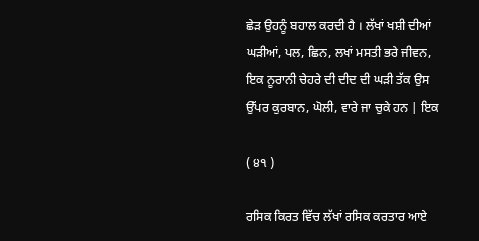ਛੇੜ ਉਹਨੂੰ ਬਹਾਲ ਕਰਦੀ ਹੈ । ਲੱਖਾਂ ਖਸ਼ੀ ਦੀਆਂ ਘੜੀਆਂ, ਪਲ, ਛਿਨ, ਲਖਾਂ ਮਸਤੀ ਭਰੇ ਜੀਵਨ, ਇਕ ਨੂਰਾਨੀ ਚੇਹਰੇ ਦੀ ਦੀਦ ਦੀ ਘੜੀ ਤੱਕ ਉਸ ਉੱਪਰ ਕੁਰਬਾਨ, ਘੋਲੀ, ਵਾਰੇ ਜਾ ਚੁਕੇ ਹਨ | ਇਕ

( ੪੧ )

ਰਸਿਕ ਕਿਰਤ ਵਿੱਚ ਲੱਖਾਂ ਰਸਿਕ ਕਰਤਾਰ ਆਏ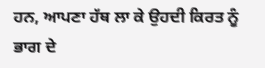ਹਨ, ਆਪਣਾ ਹੱਥ ਲਾ ਕੇ ਉਹਦੀ ਕਿਰਤ ਨੂੰ ਭਾਗ ਦੇ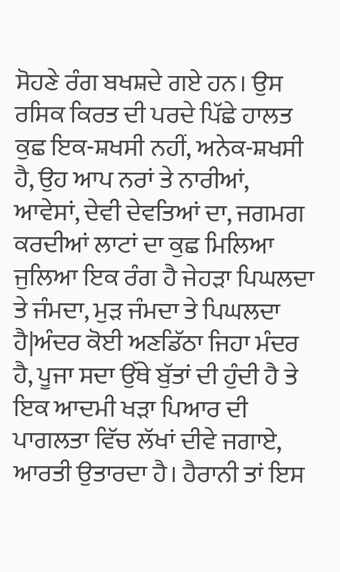ਸੋਹਣੇ ਰੰਗ ਬਖਸ਼ਦੇ ਗਏ ਹਨ। ਉਸ ਰਸਿਕ ਕਿਰਤ ਦੀ ਪਰਦੇ ਪਿੱਛੇ ਹਾਲਤ ਕੁਛ ਇਕ-ਸ਼ਖਸੀ ਨਹੀਂ, ਅਨੇਕ-ਸ਼ਖਸੀ ਹੈ, ਉਹ ਆਪ ਨਰਾਂ ਤੇ ਨਾਰੀਆਂ, ਆਵੇਸਾਂ, ਦੇਵੀ ਦੇਵਤਿਆਂ ਦਾ, ਜਗਮਗ ਕਰਦੀਆਂ ਲਾਟਾਂ ਦਾ ਕੁਛ ਮਿਲਿਆ ਜੁਲਿਆ ਇਕ ਰੰਗ ਹੈ ਜੇਹੜਾ ਪਿਘਲਦਾ ਤੇ ਜੰਮਦਾ, ਮੁੜ ਜੰਮਦਾ ਤੇ ਪਿਘਲਦਾ ਹੈ|ਅੰਦਰ ਕੋਈ ਅਣਡਿੱਠਾ ਜਿਹਾ ਮੰਦਰ ਹੈ, ਪੂਜਾ ਸਦਾ ਉੱਥੇ ਬੁੱਤਾਂ ਦੀ ਹੁੰਦੀ ਹੈ ਤੇ ਇਕ ਆਦਮੀ ਖੜਾ ਪਿਆਰ ਦੀ ਪਾਗਲਤਾ ਵਿੱਚ ਲੱਖਾਂ ਦੀਵੇ ਜਗਾਏ, ਆਰਤੀ ਉਤਾਰਦਾ ਹੈ। ਹੈਰਾਨੀ ਤਾਂ ਇਸ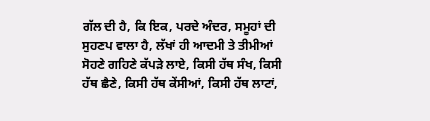ਗੱਲ ਦੀ ਹੈ, ਕਿ ਇਕ, ਪਰਦੇ ਅੰਦਰ, ਸਮੂਹਾਂ ਦੀ ਸੁਹਣਪ ਵਾਲਾ ਹੈ, ਲੱਖਾਂ ਹੀ ਆਦਮੀ ਤੇ ਤੀਮੀਆਂ ਸੋਹਣੇ ਗਹਿਣੇ ਕੱਪੜੇ ਲਾਏ, ਕਿਸੀ ਹੱਥ ਸੰਖ, ਕਿਸੀ ਹੱਥ ਛੈਣੇ, ਕਿਸੀ ਹੱਥ ਕੇਂਸੀਆਂ, ਕਿਸੀ ਹੱਥ ਲਾਟਾਂ,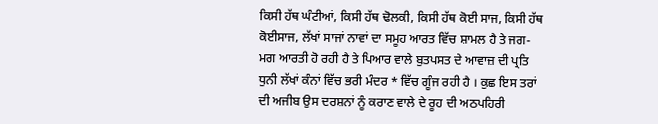ਕਿਸੀ ਹੱਥ ਘੰਟੀਆਂ, ਕਿਸੀ ਹੱਥ ਢੋਲਕੀ, ਕਿਸੀ ਹੱਥ ਕੋਈ ਸਾਜ, ਕਿਸੀ ਹੱਥ ਕੋਈਸਾਜ, ਲੱਖਾਂ ਸਾਜਾਂ ਨਾਵਾਂ ਦਾ ਸਮੂਹ ਆਰਤ ਵਿੱਚ ਸ਼ਾਮਲ ਹੈ ਤੇ ਜਗ-ਮਗ ਆਰਤੀ ਹੋ ਰਹੀ ਹੈ ਤੇ ਪਿਆਰ ਵਾਲੇ ਬੁਤਪਸਤ ਦੇ ਆਵਾਜ਼ ਦੀ ਪ੍ਰਤਿ ਧੁਨੀ ਲੱਖਾਂ ਕੰਨਾਂ ਵਿੱਚ ਭਰੀ ਮੰਦਰ * ਵਿੱਚ ਗੂੰਜ ਰਹੀ ਹੈ । ਕੁਛ ਇਸ ਤਰਾਂ ਦੀ ਅਜੀਬ ਉਸ ਦਰਸ਼ਨਾਂ ਨੂੰ ਕਰਾਣ ਵਾਲੇ ਦੇ ਰੂਹ ਦੀ ਅਠਪਹਿਰੀ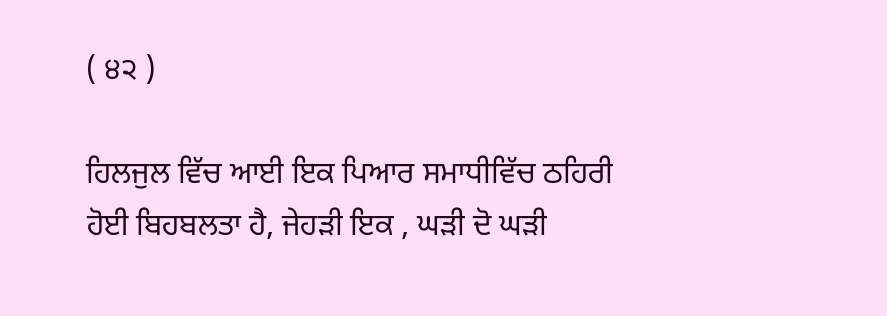( ੪੨ )

ਹਿਲਜੁਲ ਵਿੱਚ ਆਈ ਇਕ ਪਿਆਰ ਸਮਾਧੀਵਿੱਚ ਠਹਿਰੀ ਹੋਈ ਬਿਹਬਲਤਾ ਹੈ, ਜੇਹੜੀ ਇਕ , ਘੜੀ ਦੋ ਘੜੀ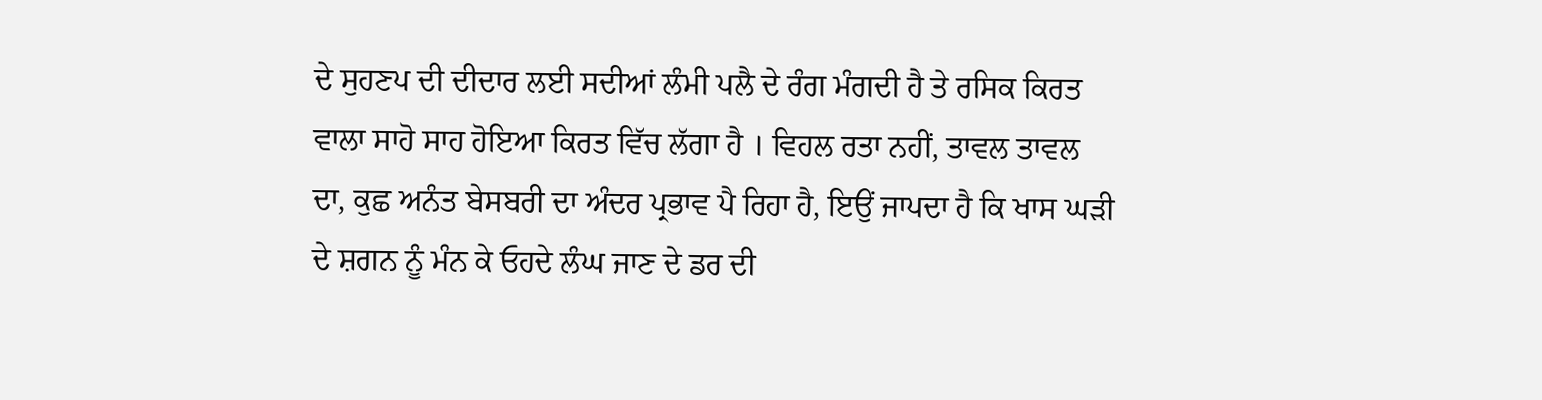ਦੇ ਸੁਹਣਪ ਦੀ ਦੀਦਾਰ ਲਈ ਸਦੀਆਂ ਲੰਮੀ ਪਲੈ ਦੇ ਰੰਗ ਮੰਗਦੀ ਹੈ ਤੇ ਰਸਿਕ ਕਿਰਤ ਵਾਲਾ ਸਾਹੋ ਸਾਹ ਹੋਇਆ ਕਿਰਤ ਵਿੱਚ ਲੱਗਾ ਹੈ । ਵਿਹਲ ਰਤਾ ਨਹੀਂ, ਤਾਵਲ ਤਾਵਲ ਦਾ, ਕੁਛ ਅਨੰਤ ਬੇਸਬਰੀ ਦਾ ਅੰਦਰ ਪ੍ਰਭਾਵ ਪੈ ਰਿਹਾ ਹੈ, ਇਉਂ ਜਾਪਦਾ ਹੈ ਕਿ ਖਾਸ ਘੜੀ ਦੇ ਸ਼ਗਨ ਨੂੰ ਮੰਨ ਕੇ ਓਹਦੇ ਲੰਘ ਜਾਣ ਦੇ ਡਰ ਦੀ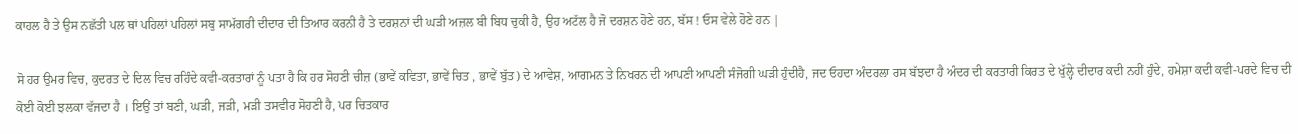ਕਾਹਲ ਹੈ ਤੇ ਉਸ ਨਛੱਤੀ ਪਲ ਥਾਂ ਪਹਿਲਾਂ ਪਹਿਲਾਂ ਸਬੁ ਸਾਮੱਗਰੀ ਦੀਦਾਰ ਦੀ ਤਿਆਰ ਕਰਨੀ ਹੈ ਤੇ ਦਰਸ਼ਨਾਂ ਦੀ ਘੜੀ ਅਜ਼ਲ ਬੀ ਬਿਧ ਚੁਕੀ ਹੈ, ਉਹ ਅਟੱਲ ਹੈ ਜੋ ਦਰਸ਼ਨ ਹੋਣੇ ਹਨ, ਬੱਸ ! ਓਸ ਵੇਲੇ ਹੋਣੇ ਹਨ |

ਸੋ ਹਰ ਉਮਰ ਵਿਚ, ਕੁਦਰਤ ਦੇ ਦਿਲ ਵਿਚ ਰਹਿੰਦੇ ਕਵੀ-ਕਰਤਾਰਾਂ ਨੂੰ ਪਤਾ ਹੈ ਕਿ ਹਰ ਸੋਹਣੀ ਚੀਜ਼ (ਭਾਵੇਂ ਕਵਿਤਾ, ਭਾਵੇਂ ਚਿਤ , ਭਾਵੇਂ ਬੁੱਤ) ਦੇ ਆਵੇਸ਼, ਆਗਮਨ ਤੇ ਨਿਖਰਨ ਦੀ ਆਪਣੀ ਆਪਣੀ ਸੰਜੋਗੀ ਘੜੀ ਹੁੰਦੀਹੈ, ਜਦ ਓਹਦਾ ਅੰਦਰਲਾ ਰਸ ਬੱਝਦਾ ਹੈ ਅੰਦਰ ਦੀ ਕਰਤਾਰੀ ਕਿਰਤ ਦੇ ਖੁੱਲ੍ਹੇ ਦੀਦਾਰ ਕਦੀ ਨਹੀਂ ਹੁੰਦੇ, ਹਮੇਸ਼ਾ ਕਦੀ ਕਵੀ-ਪਰਦੇ ਵਿਚ ਦੀ ਕੋਈ ਕੋਈ ਝਲਕਾ ਵੱਜਦਾ ਹੈ । ਇਉਂ ਤਾਂ ਬਣੀ, ਘੜੀ, ਜੜੀ, ਮੜੀ ਤਸਵੀਰ ਸੋਹਣੀ ਹੈ, ਪਰ ਚਿਤਕਾਰ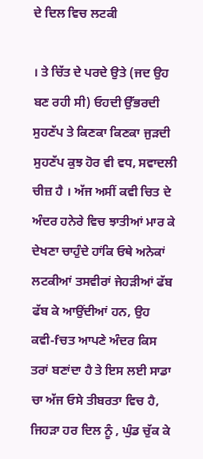ਦੇ ਦਿਲ ਵਿਚ ਲਟਕੀ

। ਤੇ ਚਿੱਤ ਦੇ ਪਰਦੇ ਉਤੇ (ਜਦ ਉਹ ਬਣ ਰਹੀ ਸੀ) ਓਹਦੀ ਉੱਭਰਦੀ ਸੁਹਣੱਪ ਤੇ ਕਿਣਕਾ ਕਿਣਕਾ ਜੁੜਦੀ ਸੁਹਣੱਪ ਕੁਝ ਹੋਰ ਵੀ ਵਧ, ਸਵਾਦਲੀ ਚੀਜ਼ ਹੈ । ਅੱਜ ਅਸੀਂ ਕਵੀ ਚਿਤ ਦੇ ਅੰਦਰ ਹਨੇਰੇ ਵਿਚ ਝਾਤੀਆਂ ਮਾਰ ਕੇ ਦੇਖਣਾ ਚਾਹੁੰਦੇ ਹਾਂਕਿ ਓਥੇ ਅਨੇਕਾਂ ਲਟਕੀਆਂ ਤਸਵੀਰਾਂ ਜੇਹੜੀਆਂ ਫੱਬ ਫੱਬ ਕੇ ਆਉਂਦੀਆਂ ਹਨ, ਉਹ ਕਵੀ-fਚਤ ਆਪਣੇ ਅੰਦਰ ਕਿਸ ਤਰਾਂ ਬਣਾਂਦਾ ਹੈ ਤੇ ਇਸ ਲਈ ਸਾਡਾ ਚਾ ਅੱਜ ਓਸੇ ਤੀਬਰਤਾ ਵਿਚ ਹੈ, ਜਿਹੜਾ ਹਰ ਦਿਲ ਨੂੰ , ਘੁੰਡ ਚੁੱਕ ਕੇ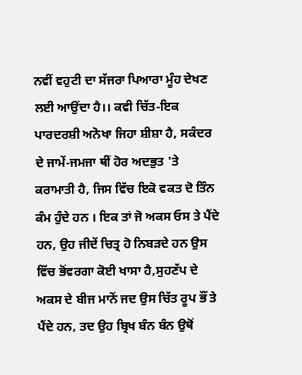ਨਵੀਂ ਵਹੁਟੀ ਦਾ ਸੱਜਰਾ ਪਿਆਰਾ ਮੂੰਹ ਦੇਖਣ ਲਈ ਆਉਂਦਾ ਹੈ।। ਕਵੀ ਚਿੱਤ-ਇਕ ਪਾਰਦਰਸ਼ੀ ਅਨੋਖਾ ਜਿਹਾ ਸ਼ੀਸ਼ਾ ਹੈ, ਸਕੰਦਰ ਦੇ ਜਾਮੇਂ-ਜਮਜਾ ਥੀਂ ਹੋਰ ਅਦਭੁਤ 'ਤੇ ਕਰਾਮਾਤੀ ਹੈ, ਜਿਸ ਵਿੱਚ ਇਕੋ ਵਕਤ ਦੋ ਤਿੰਨ ਕੰਮ ਹੁੰਦੇ ਹਨ । ਇਕ ਤਾਂ ਜੋ ਅਕਸ ਓਸ ਤੇ ਪੈਂਦੇ ਹਨ, ਉਹ ਜੀਦੇਂ ਚਿਤ੍ਰ ਹੋ ਨਿਬੜਦੇ ਹਨ ਉਸ ਵਿੱਚ ਭੋਂਵਰਗਾ ਕੋਈ ਖਾਸਾ ਹੈ,ਸੁਹਣੱਪ ਦੇ ਅਕਸ ਦੇ ਬੀਜ ਮਾਨੋਂ ਜਦ ਉਸ ਚਿੱਤ ਰੂਪ ਭੌਂ ਤੇ ਪੈਂਦੇ ਹਨ, ਤਦ ਉਹ ਬ੍ਰਿਖ ਬੰਨ ਬੰਨ ਉਥੋਂ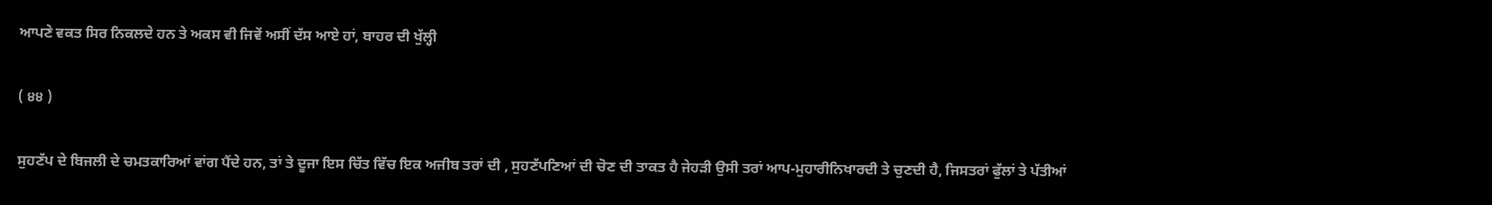ਆਪਣੇ ਵਕਤ ਸਿਰ ਨਿਕਲਦੇ ਹਨ ਤੇ ਅਕਸ ਵੀ ਜਿਵੇਂ ਅਸੀਂ ਦੱਸ ਆਏ ਹਾਂ, ਬਾਹਰ ਦੀ ਖੁੱਲ੍ਹੀ

( ੪੪ )

ਸੁਹਣੱਪ ਦੇ ਬਿਜਲੀ ਦੇ ਚਮਤਕਾਰਿਆਂ ਵਾਂਗ ਪੈਂਦੇ ਹਨ, ਤਾਂ ਤੇ ਦੂਜਾ ਇਸ ਚਿੱਤ ਵਿੱਚ ਇਕ ਅਜੀਬ ਤਰਾਂ ਦੀ , ਸੁਹਣੱਪਣਿਆਂ ਦੀ ਚੋਣ ਦੀ ਤਾਕਤ ਹੈ ਜੇਹੜੀ ਉਸੀ ਤਰਾਂ ਆਪ-ਮੁਹਾਰੀਨਿਖਾਰਦੀ ਤੇ ਚੁਣਦੀ ਹੈ, ਜਿਸਤਰਾਂ ਫੁੱਲਾਂ ਤੇ ਪੱਤੀਆਂ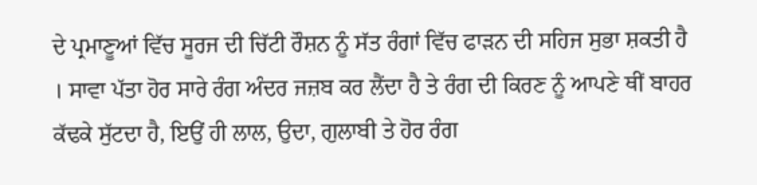ਦੇ ਪ੍ਰਮਾਣੂਆਂ ਵਿੱਚ ਸੂਰਜ ਦੀ ਚਿੱਟੀ ਰੌਸ਼ਨ ਨੂੰ ਸੱਤ ਰੰਗਾਂ ਵਿੱਚ ਫਾੜਨ ਦੀ ਸਹਿਜ ਸੁਭਾ ਸ਼ਕਤੀ ਹੈ । ਸਾਵਾ ਪੱਤਾ ਹੋਰ ਸਾਰੇ ਰੰਗ ਅੰਦਰ ਜਜ਼ਬ ਕਰ ਲੈਂਦਾ ਹੈ ਤੇ ਰੰਗ ਦੀ ਕਿਰਣ ਨੂੰ ਆਪਣੇ ਥੀਂ ਬਾਹਰ ਕੱਢਕੇ ਸੁੱਟਦਾ ਹੈ, ਇਉਂ ਹੀ ਲਾਲ, ਉਦਾ, ਗੁਲਾਬੀ ਤੇ ਹੋਰ ਰੰਗ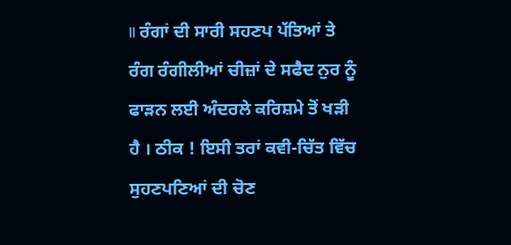॥ ਰੰਗਾਂ ਦੀ ਸਾਰੀ ਸਹਣਪ ਪੱਤਿਆਂ ਤੇ ਰੰਗ ਰੰਗੀਲੀਆਂ ਚੀਜ਼ਾਂ ਦੇ ਸਫੈਦ ਨੁਰ ਨੂੰ ਫਾੜਨ ਲਈ ਅੰਦਰਲੇ ਕਰਿਸ਼ਮੇ ਤੋਂ ਖੜੀ ਹੈ । ਠੀਕ ! ਇਸੀ ਤਰਾਂ ਕਵੀ-ਚਿੱਤ ਵਿੱਚ ਸੁਹਣਪਣਿਆਂ ਦੀ ਚੋਣ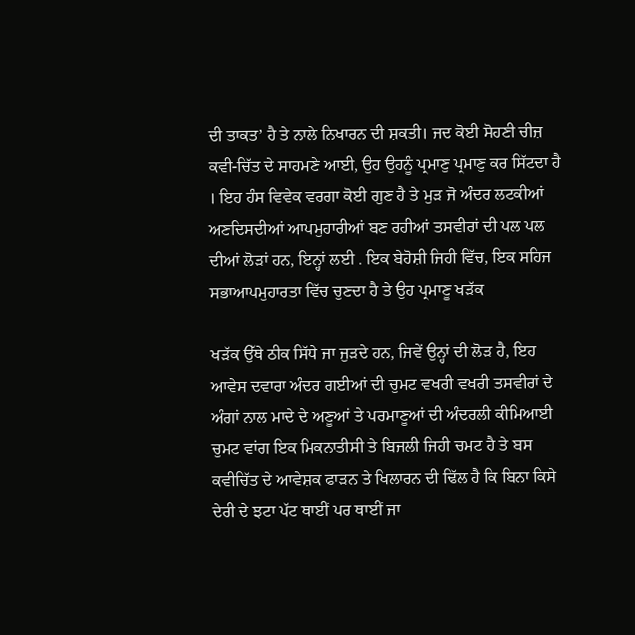ਦੀ ਤਾਕਤ’ ਹੈ ਤੇ ਨਾਲੇ ਨਿਖਾਰਨ ਦੀ ਸ਼ਕਤੀ। ਜਦ ਕੋਈ ਸੋਹਣੀ ਚੀਜ਼ ਕਵੀ-ਚਿੱਤ ਦੇ ਸਾਹਮਣੇ ਆਈ, ਉਹ ਉਹਨੂੰ ਪ੍ਰਮਾਣੁ ਪ੍ਰਮਾਣੁ ਕਰ ਸਿੱਟਦਾ ਹੈ । ਇਹ ਹੰਸ ਵਿਵੇਕ ਵਰਗਾ ਕੋਈ ਗੁਣ ਹੈ ਤੇ ਮੁੜ ਜੋ ਅੰਦਰ ਲਟਕੀਆਂ ਅਣਦਿਸਦੀਆਂ ਆਪਮੁਹਾਰੀਆਂ ਬਣ ਰਹੀਆਂ ਤਸਵੀਰਾਂ ਦੀ ਪਲ ਪਲ ਦੀਆਂ ਲੋੜਾਂ ਹਨ, ਇਨ੍ਹਾਂ ਲਈ . ਇਕ ਬੇਹੋਸ਼ੀ ਜਿਹੀ ਵਿੱਚ, ਇਕ ਸਹਿਜ ਸਭਾਆਪਮੁਹਾਰਤਾ ਵਿੱਚ ਚੁਣਦਾ ਹੈ ਤੇ ਉਹ ਪ੍ਰਮਾਣੂ ਖੜੱਕ

ਖੜੱਕ ਉੱਥੇ ਠੀਕ ਸਿੱਧੇ ਜਾ ਜੁੜਦੇ ਹਨ, ਜਿਵੇਂ ਉਨ੍ਹਾਂ ਦੀ ਲੋੜ ਹੈ, ਇਹ ਆਵੇਸ ਦਵਾਰਾ ਅੰਦਰ ਗਈਆਂ ਦੀ ਚੁਮਟ ਵਖਰੀ ਵਖਰੀ ਤਸਵੀਰਾਂ ਦੇ ਅੰਗਾਂ ਨਾਲ ਮਾਦੇ ਦੇ ਅਣੂਆਂ ਤੇ ਪਰਮਾਣੂਆਂ ਦੀ ਅੰਦਰਲੀ ਕੀਮਿਆਈ ਚੁਮਟ ਵਾਂਗ ਇਕ ਮਿਕਨਾਤੀਸੀ ਤੇ ਬਿਜਲੀ ਜਿਹੀ ਚਮਟ ਹੈ ਤੇ ਬਸ ਕਵੀਚਿੱਤ ਦੇ ਆਵੇਸ਼ਕ ਫਾੜਨ ਤੇ ਖਿਲਾਰਨ ਦੀ ਢਿੱਲ ਹੈ ਕਿ ਬਿਨਾ ਕਿਸੇ ਦੇਰੀ ਦੇ ਝਟਾ ਪੱਟ ਥਾਈਂ ਪਰ ਥਾਈਂ ਜਾ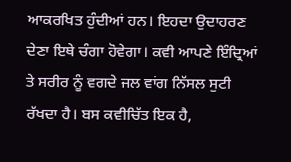ਆਕਰਖਿਤ ਹੁੰਦੀਆਂ ਹਨ। ਇਹਦਾ ਉਦਾਹਰਣ ਦੇਣਾ ਇਥੇ ਚੰਗਾ ਹੋਵੇਗਾ। ਕਵੀ ਆਪਣੇ ਇੰਦ੍ਰਿਆਂ ਤੇ ਸਰੀਰ ਨੂੰ ਵਗਦੇ ਜਲ ਵਾਂਗ ਨਿੱਸਲ ਸੁਟੀ ਰੱਖਦਾ ਹੈ। ਬਸ ਕਵੀਚਿੱਤ ਇਕ ਹੈ,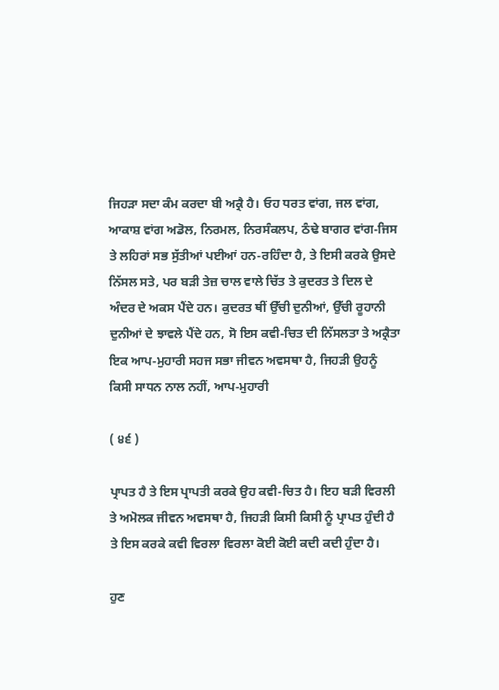ਜਿਹੜਾ ਸਦਾ ਕੰਮ ਕਰਦਾ ਬੀ ਅਕ੍ਰੈ ਹੈ। ਓਹ ਧਰਤ ਵਾਂਗ, ਜਲ ਵਾਂਗ, ਆਕਾਸ਼ ਵਾਂਗ ਅਡੋਲ, ਨਿਰਮਲ, ਨਿਰਸੰਕਲਪ, ਠੰਢੇ ਬਾਗਰ ਵਾਂਗ-ਜਿਸ ਤੇ ਲਹਿਰਾਂ ਸਭ ਸੁੱਤੀਆਂ ਪਈਆਂ ਹਨ-ਰਹਿੰਦਾ ਹੈ, ਤੇ ਇਸੀ ਕਰਕੇ ਉਸਦੇ ਨਿੱਸਲ ਸਤੇ, ਪਰ ਬੜੀ ਤੇਜ਼ ਚਾਲ ਵਾਲੇ ਚਿੱਤ ਤੇ ਕੁਦਰਤ ਤੇ ਦਿਲ ਦੇ ਅੰਦਰ ਦੇ ਅਕਸ ਪੈਂਦੇ ਹਨ। ਕੁਦਰਤ ਥੀਂ ਉੱਚੀ ਦੁਨੀਆਂ, ਉੱਚੀ ਰੂਹਾਨੀ ਦੁਨੀਆਂ ਦੇ ਝਾਵਲੇ ਪੈਂਦੇ ਹਨ, ਸੋ ਇਸ ਕਵੀ-ਚਿਤ ਦੀ ਨਿੱਸਲਤਾ ਤੇ ਅਕ੍ਰੈਤਾ ਇਕ ਆਪ-ਮੁਹਾਰੀ ਸਹਜ ਸਭਾ ਜੀਵਨ ਅਵਸਥਾ ਹੈ, ਜਿਹੜੀ ਉਹਨੂੰ ਕਿਸੀ ਸਾਧਨ ਨਾਲ ਨਹੀਂ, ਆਪ-ਮੁਹਾਰੀ

( ੪੬ )

ਪ੍ਰਾਪਤ ਹੈ ਤੇ ਇਸ ਪ੍ਰਾਪਤੀ ਕਰਕੇ ਉਹ ਕਵੀ-ਚਿਤ ਹੈ। ਇਹ ਬੜੀ ਵਿਰਲੀ ਤੇ ਅਮੋਲਕ ਜੀਵਨ ਅਵਸਥਾ ਹੈ, ਜਿਹੜੀ ਕਿਸੀ ਕਿਸੀ ਨੂੰ ਪ੍ਰਾਪਤ ਹੁੰਦੀ ਹੈ ਤੇ ਇਸ ਕਰਕੇ ਕਵੀ ਵਿਰਲਾ ਵਿਰਲਾ ਕੋਈ ਕੋਈ ਕਦੀ ਕਦੀ ਹੁੰਦਾ ਹੈ।

ਹੁਣ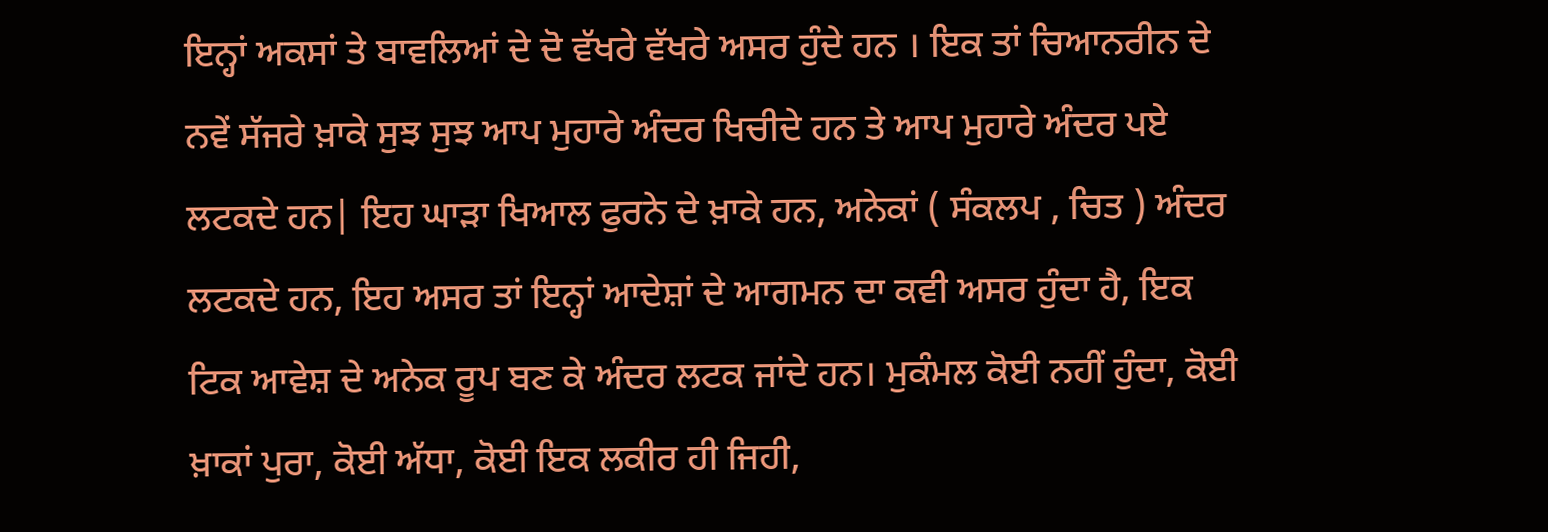ਇਨ੍ਹਾਂ ਅਕਸਾਂ ਤੇ ਬਾਵਲਿਆਂ ਦੇ ਦੋ ਵੱਖਰੇ ਵੱਖਰੇ ਅਸਰ ਹੁੰਦੇ ਹਨ । ਇਕ ਤਾਂ ਚਿਆਨਰੀਨ ਦੇ ਨਵੇਂ ਸੱਜਰੇ ਖ਼ਾਕੇ ਸੁਝ ਸੁਝ ਆਪ ਮੁਹਾਰੇ ਅੰਦਰ ਖਿਚੀਦੇ ਹਨ ਤੇ ਆਪ ਮੁਹਾਰੇ ਅੰਦਰ ਪਏ ਲਟਕਦੇ ਹਨ| ਇਹ ਘਾੜਾ ਖਿਆਲ ਫੁਰਨੇ ਦੇ ਖ਼ਾਕੇ ਹਨ, ਅਨੇਕਾਂ ( ਸੰਕਲਪ , ਚਿਤ ) ਅੰਦਰ ਲਟਕਦੇ ਹਨ, ਇਹ ਅਸਰ ਤਾਂ ਇਨ੍ਹਾਂ ਆਦੇਸ਼ਾਂ ਦੇ ਆਗਮਨ ਦਾ ਕਵੀ ਅਸਰ ਹੁੰਦਾ ਹੈ, ਇਕ ਟਿਕ ਆਵੇਸ਼ ਦੇ ਅਨੇਕ ਰੂਪ ਬਣ ਕੇ ਅੰਦਰ ਲਟਕ ਜਾਂਦੇ ਹਨ। ਮੁਕੰਮਲ ਕੋਈ ਨਹੀਂ ਹੁੰਦਾ, ਕੋਈ ਖ਼ਾਕਾਂ ਪੁਰਾ, ਕੋਈ ਅੱਧਾ, ਕੋਈ ਇਕ ਲਕੀਰ ਹੀ ਜਿਹੀ,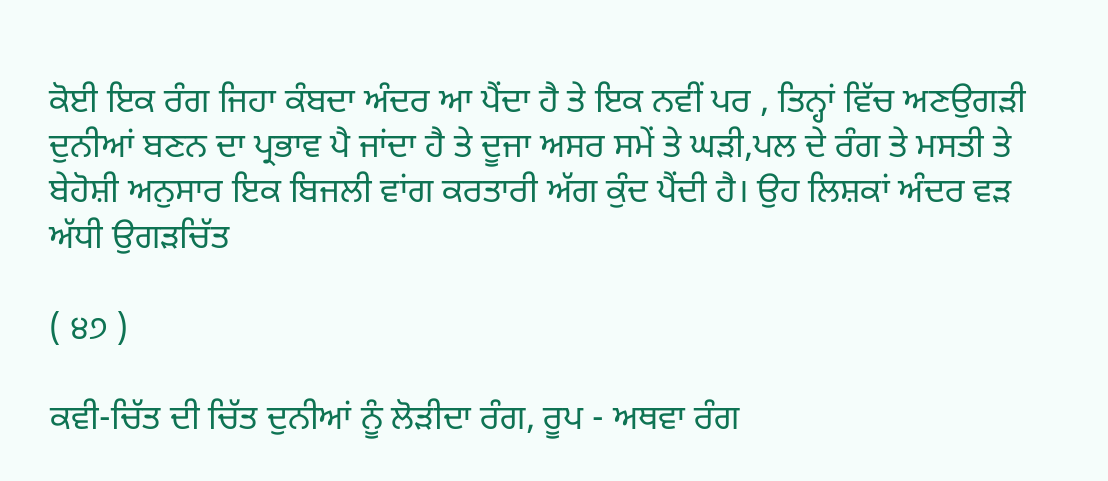ਕੋਈ ਇਕ ਰੰਗ ਜਿਹਾ ਕੰਬਦਾ ਅੰਦਰ ਆ ਪੈਂਦਾ ਹੈ ਤੇ ਇਕ ਨਵੀਂ ਪਰ , ਤਿਨ੍ਹਾਂ ਵਿੱਚ ਅਣਉਗੜੀ ਦੁਨੀਆਂ ਬਣਨ ਦਾ ਪ੍ਰਭਾਵ ਪੈ ਜਾਂਦਾ ਹੈ ਤੇ ਦੂਜਾ ਅਸਰ ਸਮੇਂ ਤੇ ਘੜੀ,ਪਲ ਦੇ ਰੰਗ ਤੇ ਮਸਤੀ ਤੇ ਬੇਹੋਸ਼ੀ ਅਨੁਸਾਰ ਇਕ ਬਿਜਲੀ ਵਾਂਗ ਕਰਤਾਰੀ ਅੱਗ ਕੁੰਦ ਪੈਂਦੀ ਹੈ। ਉਹ ਲਿਸ਼ਕਾਂ ਅੰਦਰ ਵੜ ਅੱਧੀ ਉਗੜਚਿੱਤ

( ੪੭ )

ਕਵੀ-ਚਿੱਤ ਦੀ ਚਿੱਤ ਦੁਨੀਆਂ ਨੂੰ ਲੋੜੀਦਾ ਰੰਗ, ਰੂਪ - ਅਥਵਾ ਰੰਗ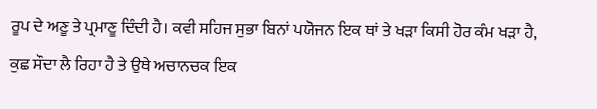ਰੂਪ ਦੇ ਅਣੂ ਤੇ ਪ੍ਰਮਾਣੂ ਦਿੰਦੀ ਹੈ। ਕਵੀ ਸਹਿਜ ਸੁਭਾ ਬਿਨਾਂ ਪਯੋਜਨ ਇਕ ਥਾਂ ਤੇ ਖੜਾ ਕਿਸੀ ਹੋਰ ਕੰਮ ਖੜਾ ਹੈ, ਕੁਛ ਸੌਦਾ ਲੈ ਰਿਹਾ ਹੈ ਤੇ ਉਥੇ ਅਚਾਨਚਕ ਇਕ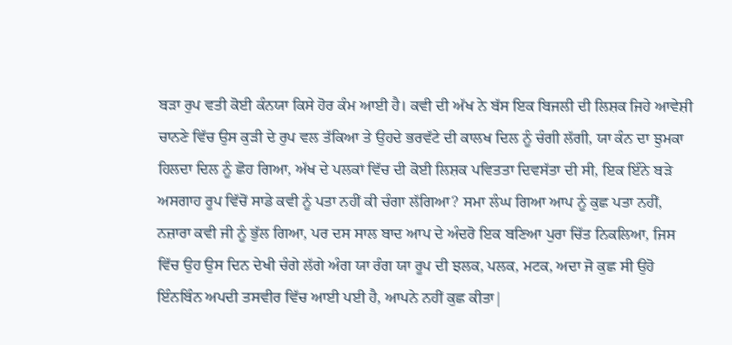ਬੜਾ ਰੁਪ ਵਤੀ ਕੋਈ ਕੰਨਯਾ ਕਿਸੇ ਹੋਰ ਕੰਮ ਆਈ ਹੈ। ਕਵੀ ਦੀ ਅੱਖ ਨੇ ਬੱਸ ਇਕ ਬਿਜਲੀ ਦੀ ਲਿਸ਼ਕ ਜਿਹੇ ਆਵੇਸ਼ੀ ਚਾਨਣੇ ਵਿੱਚ ਉਸ ਕੁੜੀ ਦੇ ਰੁਪ ਵਲ ਤੱਕਿਆ ਤੇ ਉਹਦੇ ਭਰਵੱਟੇ ਦੀ ਕਾਲਖ ਦਿਲ ਨੂੰ ਚੰਗੀ ਲੱਗੀ, ਯਾ ਕੰਨ ਦਾ ਝੁਮਕਾ ਹਿਲਦਾ ਦਿਲ ਨੂੰ ਛੋਹ ਗਿਆ, ਅੱਖ ਦੇ ਪਲਕਾਂ ਵਿੱਚ ਦੀ ਕੋਈ ਲਿਸ਼ਕ ਪਵਿਤਤਾ ਦਿਵਸੱਤਾ ਦੀ ਸੀ, ਇਕ ਇੰਨੇ ਬੜੇ ਅਸਗਾਹ ਰੂਪ ਵਿੱਚੋਂ ਸਾਡੇ ਕਵੀ ਨੂੰ ਪਤਾ ਨਹੀਂ ਕੀ ਚੰਗਾ ਲੱਗਿਆ? ਸਮਾ ਲੰਘ ਗਿਆ ਆਪ ਨੂੰ ਕੁਛ ਪਤਾ ਨਹੀਂ, ਨਜ਼ਾਰਾ ਕਵੀ ਜੀ ਨੂੰ ਭੁੱਲ ਗਿਆ, ਪਰ ਦਸ ਸਾਲ ਬਾਦ ਆਪ ਦੇ ਅੰਦਰੋ ਇਕ ਬਣਿਆ ਪੁਰਾ ਚਿੱਤ ਨਿਕਲਿਆ, ਜਿਸ ਵਿੱਚ ਉਹ ਉਸ ਦਿਨ ਦੇਖੀ ਚੰਗੇ ਲੱਗੇ ਅੰਗ ਯਾ ਰੰਗ ਯਾ ਰੂਪ ਦੀ ਝਲਕ, ਪਲਕ, ਮਟਕ, ਅਦਾ ਜੋ ਕੁਛ ਸੀ ਉਹੋ ਇੰਨਬਿੰਨ ਅਪਦੀ ਤਸਵੀਰ ਵਿੱਚ ਆਈ ਪਈ ਹੈ, ਆਪਨੇ ਨਹੀਂ ਕੁਛ ਕੀਤਾ|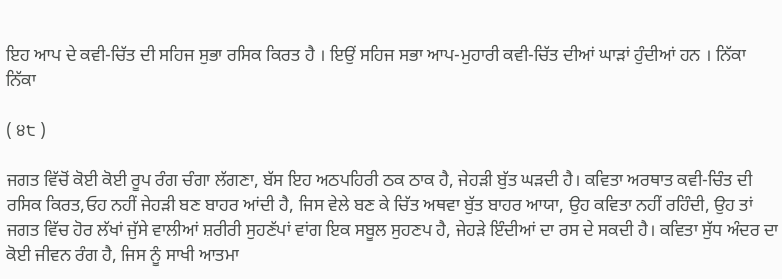ਇਹ ਆਪ ਦੇ ਕਵੀ-ਚਿੱਤ ਦੀ ਸਹਿਜ ਸੁਭਾ ਰਸਿਕ ਕਿਰਤ ਹੈ । ਇਉਂ ਸਹਿਜ ਸਭਾ ਆਪ-ਮੁਹਾਰੀ ਕਵੀ-ਚਿੱਤ ਦੀਆਂ ਘਾੜਾਂ ਹੁੰਦੀਆਂ ਹਨ । ਨਿੱਕਾ ਨਿੱਕਾ

( ੪੮ )

ਜਗਤ ਵਿੱਚੋਂ ਕੋਈ ਕੋਈ ਰੂਪ ਰੰਗ ਚੰਗਾ ਲੱਗਣਾ, ਬੱਸ ਇਹ ਅਠਪਹਿਰੀ ਠਕ ਠਾਕ ਹੈ, ਜੇਹੜੀ ਬੁੱਤ ਘੜਦੀ ਹੈ। ਕਵਿਤਾ ਅਰਥਾਤ ਕਵੀ-ਚਿੰਤ ਦੀ ਰਸਿਕ ਕਿਰਤ,ਓਹ ਨਹੀਂ ਜੇਹੜੀ ਬਣ ਬਾਹਰ ਆਂਦੀ ਹੈ, ਜਿਸ ਵੇਲੇ ਬਣ ਕੇ ਚਿੱਤ ਅਥਵਾ ਬੁੱਤ ਬਾਹਰ ਆਯਾ, ਉਹ ਕਵਿਤਾ ਨਹੀਂ ਰਹਿੰਦੀ, ਉਹ ਤਾਂ ਜਗਤ ਵਿੱਚ ਹੋਰ ਲੱਖਾਂ ਜੁੱਸੇ ਵਾਲੀਆਂ ਸ਼ਰੀਰੀ ਸੁਹਣੱਪਾਂ ਵਾਂਗ ਇਕ ਸਬੂਲ ਸੁਹਣਪ ਹੈ, ਜੇਹੜੇ ਇੰਦੀਆਂ ਦਾ ਰਸ ਦੇ ਸਕਦੀ ਹੈ। ਕਵਿਤਾ ਸੁੱਧ ਅੰਦਰ ਦਾ ਕੋਈ ਜੀਵਨ ਰੰਗ ਹੈ, ਜਿਸ ਨੂੰ ਸਾਖੀ ਆਤਮਾ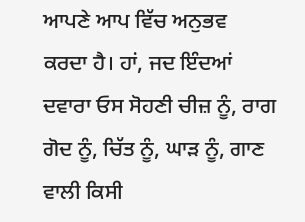ਆਪਣੇ ਆਪ ਵਿੱਚ ਅਨੁਭਵ ਕਰਦਾ ਹੈ। ਹਾਂ, ਜਦ ਇੰਦਆਂ ਦਵਾਰਾ ਓਸ ਸੋਹਣੀ ਚੀਜ਼ ਨੂੰ, ਰਾਗ ਗੋਦ ਨੂੰ, ਚਿੱਤ ਨੂੰ, ਘਾੜ ਨੂੰ, ਗਾਣ ਵਾਲੀ ਕਿਸੀ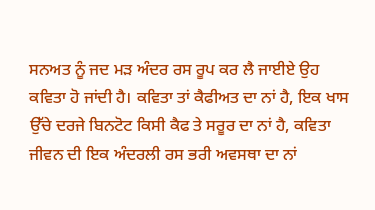ਸਨਅਤ ਨੂੰ ਜਦ ਮੜ ਅੰਦਰ ਰਸ ਰੂਪ ਕਰ ਲੈ ਜਾਈਏ ਉਹ ਕਵਿਤਾ ਹੋ ਜਾਂਦੀ ਹੈ। ਕਵਿਤਾ ਤਾਂ ਕੈਫੀਅਤ ਦਾ ਨਾਂ ਹੈ, ਇਕ ਖਾਸ ਉੱਚੇ ਦਰਜੇ ਬਿਨਟੋਟ ਕਿਸੀ ਕੈਫ ਤੇ ਸਰੂਰ ਦਾ ਨਾਂ ਹੈ, ਕਵਿਤਾ ਜੀਵਨ ਦੀ ਇਕ ਅੰਦਰਲੀ ਰਸ ਭਰੀ ਅਵਸਥਾ ਦਾ ਨਾਂ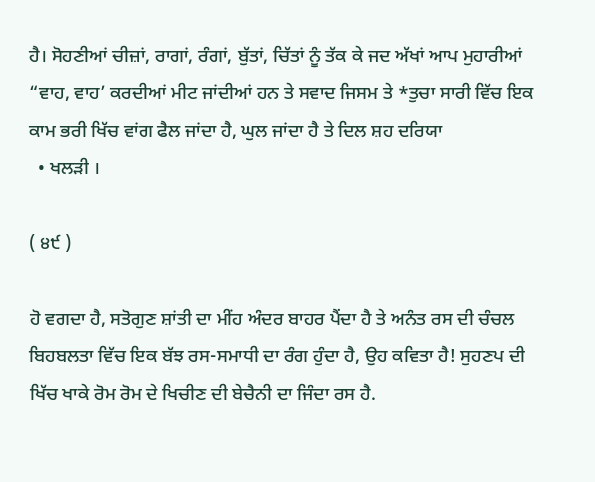ਹੈ। ਸੋਹਣੀਆਂ ਚੀਜ਼ਾਂ, ਰਾਗਾਂ, ਰੰਗਾਂ, ਬੁੱਤਾਂ, ਚਿੱਤਾਂ ਨੂੰ ਤੱਕ ਕੇ ਜਦ ਅੱਖਾਂ ਆਪ ਮੁਹਾਰੀਆਂ “ਵਾਹ, ਵਾਹ’ ਕਰਦੀਆਂ ਮੀਟ ਜਾਂਦੀਆਂ ਹਨ ਤੇ ਸਵਾਦ ਜਿਸਮ ਤੇ *ਤੁਚਾ ਸਾਰੀ ਵਿੱਚ ਇਕ ਕਾਮ ਭਰੀ ਖਿੱਚ ਵਾਂਗ ਫੈਲ ਜਾਂਦਾ ਹੈ, ਘੁਲ ਜਾਂਦਾ ਹੈ ਤੇ ਦਿਲ ਸ਼ਹ ਦਰਿਯਾ
  • ਖਲੜੀ ।

( ੪੯ )

ਹੋ ਵਗਦਾ ਹੈ, ਸਤੋਗੁਣ ਸ਼ਾਂਤੀ ਦਾ ਮੀਂਹ ਅੰਦਰ ਬਾਹਰ ਪੈਂਦਾ ਹੈ ਤੇ ਅਨੰਤ ਰਸ ਦੀ ਚੰਚਲ ਬਿਹਬਲਤਾ ਵਿੱਚ ਇਕ ਬੱਝ ਰਸ-ਸਮਾਧੀ ਦਾ ਰੰਗ ਹੁੰਦਾ ਹੈ, ਉਹ ਕਵਿਤਾ ਹੈ! ਸੁਹਣਪ ਦੀ ਖਿੱਚ ਖਾਕੇ ਰੋਮ ਰੋਮ ਦੇ ਖਿਚੀਣ ਦੀ ਬੇਚੈਨੀ ਦਾ ਜਿੰਦਾ ਰਸ ਹੈ.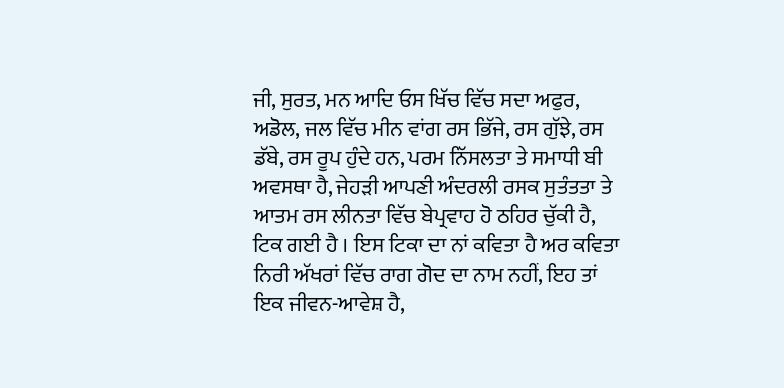ਜੀ, ਸੁਰਤ, ਮਨ ਆਦਿ ਓਸ ਖਿੱਚ ਵਿੱਚ ਸਦਾ ਅਫੁਰ, ਅਡੋਲ, ਜਲ ਵਿੱਚ ਮੀਨ ਵਾਂਗ ਰਸ ਭਿੱਜੇ, ਰਸ ਗੁੱਝੇ, ਰਸ ਡੱਬੇ, ਰਸ ਰੂਪ ਹੁੰਦੇ ਹਨ, ਪਰਮ ਨਿੱਸਲਤਾ ਤੇ ਸਮਾਧੀ ਬੀ ਅਵਸਥਾ ਹੈ, ਜੇਹੜੀ ਆਪਣੀ ਅੰਦਰਲੀ ਰਸਕ ਸੁਤੰਤਤਾ ਤੇ ਆਤਮ ਰਸ ਲੀਨਤਾ ਵਿੱਚ ਬੇਪ੍ਰਵਾਹ ਹੋ ਠਹਿਰ ਚੁੱਕੀ ਹੈ, ਟਿਕ ਗਈ ਹੈ । ਇਸ ਟਿਕਾ ਦਾ ਨਾਂ ਕਵਿਤਾ ਹੈ ਅਰ ਕਵਿਤਾ ਨਿਰੀ ਅੱਖਰਾਂ ਵਿੱਚ ਰਾਗ ਗੋਦ ਦਾ ਨਾਮ ਨਹੀਂ, ਇਹ ਤਾਂ ਇਕ ਜੀਵਨ-ਆਵੇਸ਼ ਹੈ,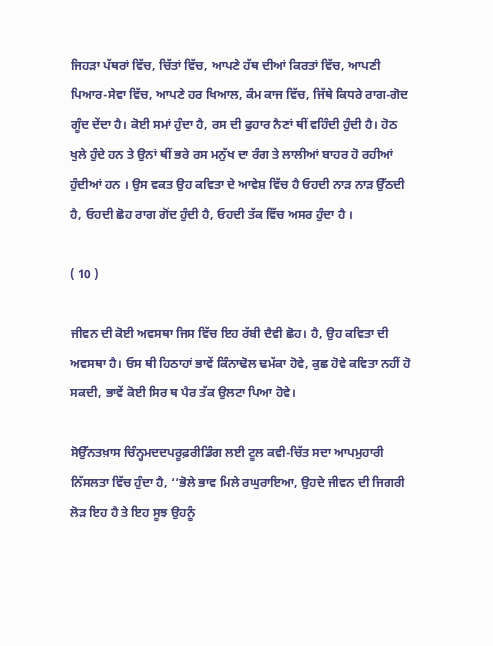ਜਿਹੜਾ ਪੱਥਰਾਂ ਵਿੱਚ, ਚਿੱਤਾਂ ਵਿੱਚ, ਆਪਣੇ ਹੱਥ ਦੀਆਂ ਕਿਰਤਾਂ ਵਿੱਚ, ਆਪਣੀ ਪਿਆਰ-ਸੇਵਾ ਵਿੱਚ, ਆਪਣੇ ਹਰ ਖਿਆਲ, ਕੰਮ ਕਾਜ ਵਿੱਚ, ਜਿੱਥੇ ਕਿਧਰੇ ਰਾਗ-ਗੋਦ ਗੂੰਦ ਦੇਂਦਾ ਹੈ। ਕੋਈ ਸਮਾਂ ਹੁੰਦਾ ਹੈ, ਰਸ ਦੀ ਫੁਹਾਰ ਨੈਣਾਂ ਥੀਂ ਵਹਿੰਦੀ ਹੁੰਦੀ ਹੈ। ਹੋਠ ਖੁਲੇ ਹੁੰਦੇ ਹਨ ਤੇ ਉਨਾਂ ਥੀਂ ਭਰੇ ਰਸ ਮਨੁੱਖ ਦਾ ਰੰਗ ਤੇ ਲਾਲੀਆਂ ਬਾਹਰ ਹੋ ਰਹੀਆਂ ਹੁੰਦੀਆਂ ਹਨ । ਉਸ ਵਕਤ ਉਹ ਕਵਿਤਾ ਦੇ ਆਵੇਸ਼ ਵਿੱਚ ਹੈ ਓਹਦੀ ਨਾੜ ਨਾੜ ਉੱਠਦੀ ਹੈ, ਓਹਦੀ ਛੋਹ ਰਾਗ ਗੋਂਦ ਹੁੰਦੀ ਹੈ, ਓਹਦੀ ਤੱਕ ਵਿੱਚ ਅਸਰ ਹੁੰਦਾ ਹੈ ।

( 10 )

ਜੀਵਨ ਦੀ ਕੋਈ ਅਵਸਥਾ ਜਿਸ ਵਿੱਚ ਇਹ ਰੱਬੀ ਦੈਵੀ ਛੋਹ। ਹੈ, ਉਹ ਕਵਿਤਾ ਦੀ ਅਵਸਥਾ ਹੈ। ਓਸ ਥੀ ਹਿਠਾਹਾਂ ਭਾਵੇਂ ਕਿੰਨਾਢੋਲ ਢਮੱਕਾ ਹੋਵੇ, ਕੁਛ ਹੋਵੇ ਕਵਿਤਾ ਨਹੀਂ ਹੋ ਸਕਦੀ, ਭਾਵੇਂ ਕੋਈ ਸਿਰ ਥ ਪੈਰ ਤੱਕ ਉਲਟਾ ਪਿਆ ਹੋਵੇ।

ਸੋਉੱਨਤਖ਼ਾਸ ਚਿੰਨ੍ਹਮਦਦਪਰੂਫ਼ਰੀਡਿੰਗ ਲਈ ਟੂਲ ਕਵੀ-ਚਿੱਤ ਸਦਾ ਆਪਮੁਹਾਰੀ ਨਿੱਸਲਤਾ ਵਿੱਚ ਹੁੰਦਾ ਹੈ, ‘‘ਭੋਲੇ ਭਾਵ ਮਿਲੇ ਰਘੁਰਾਇਆ, ਉਹਦੇ ਜੀਵਨ ਦੀ ਜਿਗਰੀ ਲੋੜ ਇਹ ਹੈ ਤੇ ਇਹ ਸੂਝ ਉਹਨੂੰ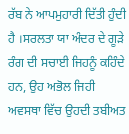ਰੱਬ ਨੇ ਆਪਮੁਹਾਰੀ ਦਿੱਤੀ ਹੁੰਦੀ ਹੈ ।ਸਰਲਤਾ ਯਾ ਅੰਦਰ ਦੇ ਗੂੜੇ ਰੰਗ ਦੀ ਸਚਾਈ ਜਿਹਨੂੰ ਕਹਿੰਦੇ ਹਨ, ਉਹ ਅਭੋਲ ਜਿਹੀ ਅਵਸਥਾ ਵਿੱਚ ਉਹਦੀ ਤਬੀਅਤ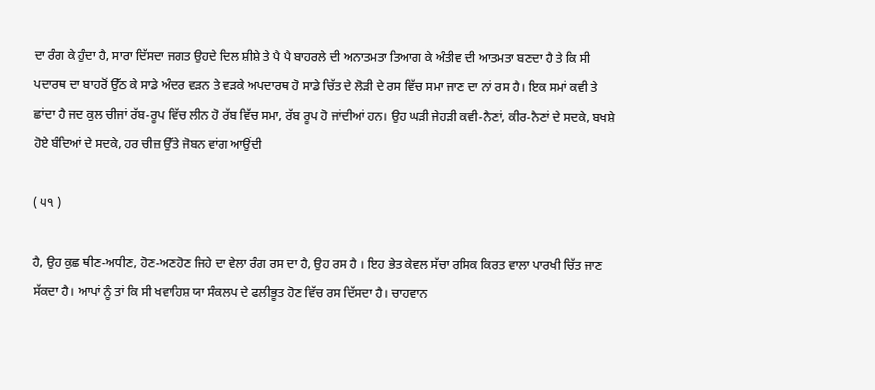ਦਾ ਰੰਗ ਕੇ ਹੁੰਦਾ ਹੈ, ਸਾਰਾ ਦਿੱਸਦਾ ਜਗਤ ਉਹਦੇ ਦਿਲ ਸ਼ੀਸ਼ੇ ਤੇ ਪੈ ਪੈ ਬਾਹਰਲੇ ਦੀ ਅਨਾਤਮਤਾ ਤਿਆਗ ਕੇ ਅੰਤੀਵ ਦੀ ਆਤਮਤਾ ਬਣਦਾ ਹੈ ਤੇ ਕਿ ਸੀ ਪਦਾਰਥ ਦਾ ਬਾਹਰੋਂ ਉੱਠ ਕੇ ਸਾਡੇ ਅੰਦਰ ਵੜਨ ਤੇ ਵੜਕੇ ਅਪਦਾਰਥ ਹੋ ਸਾਡੇ ਚਿੱਤ ਦੇ ਲੋੜੀ ਦੇ ਰਸ ਵਿੱਚ ਸਮਾ ਜਾਣ ਦਾ ਨਾਂ ਰਸ ਹੈ। ਇਕ ਸਮਾਂ ਕਵੀ ਤੇ ਛਾਂਦਾ ਹੈ ਜਦ ਕੁਲ ਚੀਜਾਂ ਰੱਬ-ਰੂਪ ਵਿੱਚ ਲੀਨ ਹੋ ਰੱਬ ਵਿੱਚ ਸਮਾ, ਰੱਬ ਰੂਪ ਹੋ ਜਾਂਦੀਆਂ ਹਨ। ਉਹ ਘੜੀ ਜੇਹੜੀ ਕਵੀ-ਨੈਣਾਂ, ਕੀਰ-ਨੈਣਾਂ ਦੇ ਸਦਕੇ, ਬਖਸ਼ੇ ਹੋਏ ਬੰਦਿਆਂ ਦੇ ਸਦਕੇ, ਹਰ ਚੀਜ਼ ਉੱਤੇ ਜੋਬਨ ਵਾਂਗ ਆਉਂਦੀ

( ੫੧ )

ਹੈ, ਉਹ ਕੁਛ ਥੀਣ-ਅਧੀਣ, ਹੋਣ-ਅਣਹੋਣ ਜਿਹੇ ਦਾ ਵੇਲਾ ਰੰਗ ਰਸ ਦਾ ਹੈ, ਉਹ ਰਸ ਹੈ । ਇਹ ਭੇਤ ਕੇਵਲ ਸੱਚਾ ਰਸਿਕ ਕਿਰਤ ਵਾਲਾ ਪਾਰਖੀ ਚਿੱਤ ਜਾਣ ਸੱਕਦਾ ਹੈ। ਆਪਾਂ ਨੂੰ ਤਾਂ ਕਿ ਸੀ ਖਵਾਹਿਸ਼ ਯਾ ਸੰਕਲਪ ਦੇ ਫਲੀਭੂਤ ਹੋਣ ਵਿੱਚ ਰਸ ਦਿੱਸਦਾ ਹੈ। ਚਾਹਵਾਨ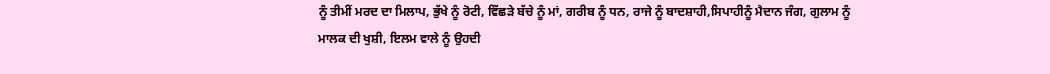ਨੂੰ ਤੀਮੀਂ ਮਰਦ ਦਾ ਮਿਲਾਪ, ਭੁੱਖੇ ਨੂੰ ਰੋਟੀ, ਵਿੱਛੜੇ ਬੱਚੇ ਨੂੰ ਮਾਂ, ਗਰੀਬ ਨੂੰ ਧਨ, ਰਾਜੇ ਨੂੰ ਬਾਦਸ਼ਾਹੀ,ਸਿਪਾਹੀਨੂੰ ਮੈਦਾਨ ਜੰਗ, ਗੁਲਾਮ ਨੂੰ ਮਾਲਕ ਦੀ ਖੁਸ਼ੀ, ਇਲਮ ਵਾਲੇ ਨੂੰ ਉਹਦੀ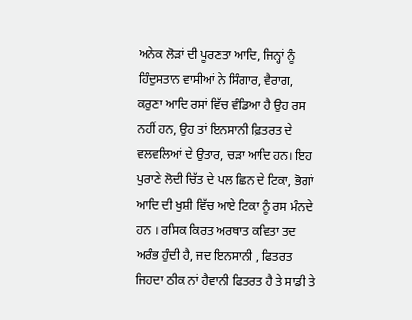ਅਨੇਕ ਲੋੜਾਂ ਦੀ ਪੂਰਣਤਾ ਆਦਿ, ਜਿਨ੍ਹਾਂ ਨੂੰ ਹਿੰਦੁਸਤਾਨ ਵਾਸੀਆਂ ਨੇ ਸਿੰਗਾਰ, ਵੈਰਾਗ, ਕਰੁਣਾ ਆਦਿ ਰਸਾਂ ਵਿੱਚ ਵੰਡਿਆ ਹੈ ਉਹ ਰਸ ਨਹੀਂ ਹਨ, ਉਹ ਤਾਂ ਇਨਸਾਨੀ ਫ਼ਿਤਰਤ ਦੇ ਵਲਵਲਿਆਂ ਦੇ ਉਤਾਰ, ਚੜਾ ਆਦਿ ਹਨ। ਇਹ ਪੁਰਾਣੇ ਲੋਦੀ ਚਿੱਤ ਦੇ ਪਲ ਛਿਨ ਦੇ ਟਿਕਾ, ਭੋਗਾਂ ਆਦਿ ਦੀ ਖੁਸ਼ੀ ਵਿੱਚ ਆਏ ਟਿਕਾ ਨੂੰ ਰਸ ਮੰਨਦੇ ਹਨ । ਰਸਿਕ ਕਿਰਤ ਅਰਥਾਤ ਕਵਿਤਾ ਤਦ ਅਰੰਭ ਹੁੰਦੀ ਹੈ, ਜਦ ਇਨਸਾਨੀ , ਫਿਤਰਤ ਜਿਹਦਾ ਠੀਕ ਨਾਂ ਹੈਵਾਨੀ ਫਿਤਰਤ ਹੈ ਤੇ ਸਾਡੀ ਤੇ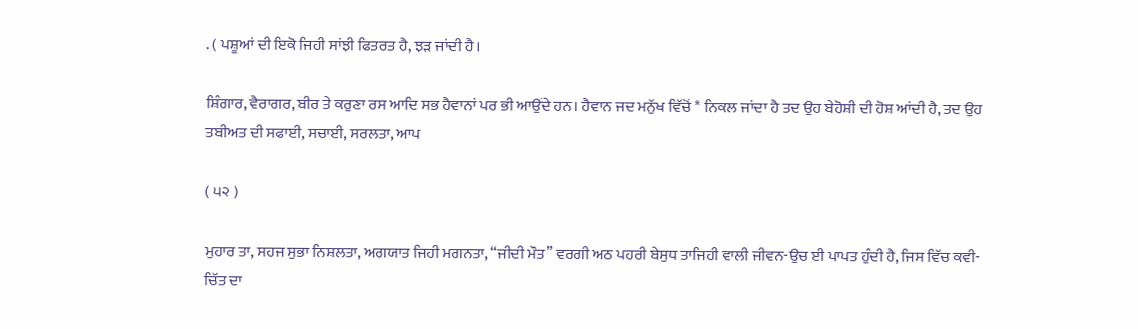. ( ਪਸ਼ੂਆਂ ਦੀ ਇਕੋ ਜਿਹੀ ਸਾਂਝੀ ਫਿਤਰਤ ਹੈ, ਝੜ ਜਾਂਦੀ ਹੈ।

ਸ਼ਿੰਗਾਰ, ਵੈਰਾਗਰ, ਬੀਰ ਤੇ ਕਰੁਣਾ ਰਸ ਆਦਿ ਸਭ ਹੈਵਾਨਾਂ ਪਰ ਭੀ ਆਉਂਦੇ ਹਨ। ਹੈਵਾਨ ਜਦ ਮਨੁੱਖ ਵਿੱਚੋਂ * ਨਿਕਲ ਜਾਂਦਾ ਹੈ ਤਦ ਉਹ ਬੇਹੋਸ਼ੀ ਦੀ ਹੋਸ਼ ਆਂਦੀ ਹੈ, ਤਦ ਉਹ ਤਬੀਅਤ ਦੀ ਸਫਾਈ, ਸਚਾਈ, ਸਰਲਤਾ, ਆਪ

( ੫੨ )

ਮੁਹਾਰ ਤਾ, ਸਹਜ ਸੁਭਾ ਨਿਸ਼ਲਤਾ, ਅਗਯਾਤ ਜਿਹੀ ਮਗਨਤਾ, “ਜੀਦੀ ਮੌਤ’’ ਵਰਗੀ ਅਠ ਪਹਰੀ ਬੇਸੁਧ ਤਾਜਿਹੀ ਵਾਲੀ ਜੀਵਨ-ਉਚ ਈ ਪਾਪਤ ਹੁੰਦੀ ਹੈ, ਜਿਸ ਵਿੱਚ ਕਵੀ-ਚਿੱਤ ਦਾ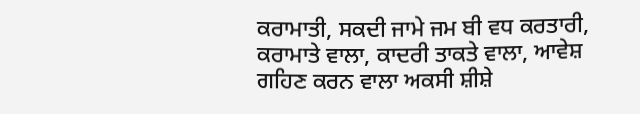ਕਰਾਮਾਤੀ, ਸਕਦੀ ਜਾਮੇ ਜਮ ਬੀ ਵਧ ਕਰਤਾਰੀ, ਕਰਾਮਾਤੇ ਵਾਲਾ, ਕਾਦਰੀ ਤਾਕਤੇ ਵਾਲਾ, ਆਵੇਸ਼ ਗਹਿਣ ਕਰਨ ਵਾਲਾ ਅਕਸੀ ਸ਼ੀਸ਼ੇ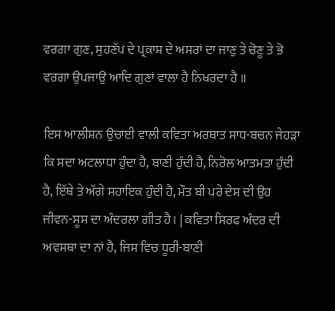ਵਰਗਾ ਗੁਣ, ਸੁਹਣੱਪ ਦੇ ਪ੍ਰਕਾਸ਼ ਦੇ ਅਸਰਾਂ ਦਾ ਜਾਣੁ ਤੇ ਚੋਣੂ ਤੇ ਭੋ ਵਰਗਾ ਉਪਜਾਉ ਆਦਿ ਗੁਣਾਂ ਵਾਲਾ ਹੈ ਨਿਖਰਦਾ ਹੈ ॥

ਇਸ ਆਲੀਸ਼ਨ ਉਚਾਈ ਵਾਲੀ ਕਵਿਤਾ ਅਰਥਾਤ ਸਾਧ-ਬਚਨ ਜੇਹੜਾ ਕਿ ਸਦਾ ਅਟਲਾਧਾ ਹੁੰਦਾ ਹੈ, ਬਾਣੀ ਹੁੰਦੀ ਹੈ, ਨਿਰੋਲ ਆਤਮਤਾ ਹੁੰਦੀ ਹੈ, ਇੱਥੇ ਤੇ ਅੱਗੇ ਸਹਾਇਕ ਹੁੰਦੀ ਹੈ, ਮੌਤ ਬੀ ਪਰੇ ਦੇਸ਼ ਦੀ ਉਹ ਜੀਵਨ-ਸੂਸ ਦਾ ਅੰਦਰਲਾ ਗੀਤ ਹੈ। | ਕਵਿਤਾ ਸਿਰਫ ਅੰਦਰ ਦੀ ਅਵਸਥਾ ਦਾ ਨਾਂ ਹੈ, ਜਿਸ ਵਿਚ ਧੂਰੀ-ਬਾਣੀ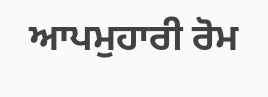ਆਪਮੁਹਾਰੀ ਰੋਮ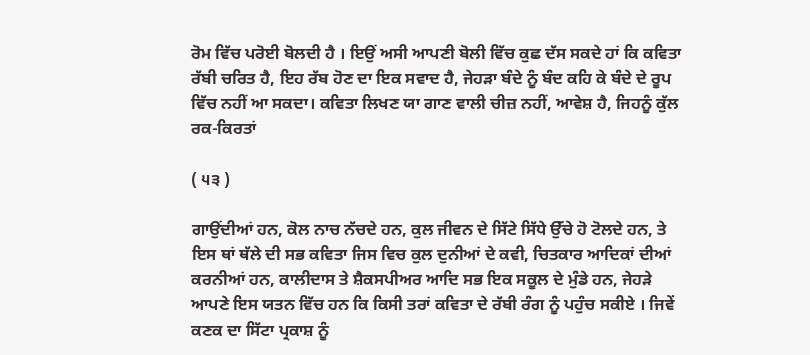ਰੋਮ ਵਿੱਚ ਪਰੋਈ ਬੋਲਦੀ ਹੈ । ਇਉਂ ਅਸੀ ਆਪਣੀ ਬੋਲੀ ਵਿੱਚ ਕੁਛ ਦੱਸ ਸਕਦੇ ਹਾਂ ਕਿ ਕਵਿਤਾ ਰੱਬੀ ਚਰਿਤ ਹੈ, ਇਹ ਰੱਬ ਹੋਣ ਦਾ ਇਕ ਸਵਾਦ ਹੈ, ਜੇਹੜਾ ਬੰਦੇ ਨੂੰ ਬੰਦ ਕਹਿ ਕੇ ਬੰਦੇ ਦੇ ਰੂਪ ਵਿੱਚ ਨਹੀਂ ਆ ਸਕਦਾ। ਕਵਿਤਾ ਲਿਖਣ ਯਾ ਗਾਣ ਵਾਲੀ ਚੀਜ਼ ਨਹੀਂ, ਆਵੇਸ਼ ਹੈ, ਜਿਹਨੂੰ ਕੁੱਲ ਰਕ-ਕਿਰਤਾਂ

( ੫੩ )

ਗਾਉਂਦੀਆਂ ਹਨ, ਕੋਲ ਨਾਚ ਨੱਚਦੇ ਹਨ, ਕੁਲ ਜੀਵਨ ਦੇ ਸਿੱਟੇ ਸਿੱਧੇ ਉੱਚੇ ਹੋ ਟੋਲਦੇ ਹਨ, ਤੇ ਇਸ ਥਾਂ ਥੱਲੇ ਦੀ ਸਭ ਕਵਿਤਾ ਜਿਸ ਵਿਚ ਕੁਲ ਦੁਨੀਆਂ ਦੇ ਕਵੀ, ਚਿਤਕਾਰ ਆਦਿਕਾਂ ਦੀਆਂ ਕਰਨੀਆਂ ਹਨ, ਕਾਲੀਦਾਸ ਤੇ ਸ਼ੈਕਸਪੀਅਰ ਆਦਿ ਸਭ ਇਕ ਸਕੂਲ ਦੇ ਮੁੰਡੇ ਹਨ, ਜੇਹੜੇ ਆਪਣੇ ਇਸ ਯਤਨ ਵਿੱਚ ਹਨ ਕਿ ਕਿਸੀ ਤਰਾਂ ਕਵਿਤਾ ਦੇ ਰੱਬੀ ਰੰਗ ਨੂੰ ਪਹੁੰਚ ਸਕੀਏ । ਜਿਵੇਂ ਕਣਕ ਦਾ ਸਿੱਟਾ ਪ੍ਰਕਾਸ਼ ਨੂੰ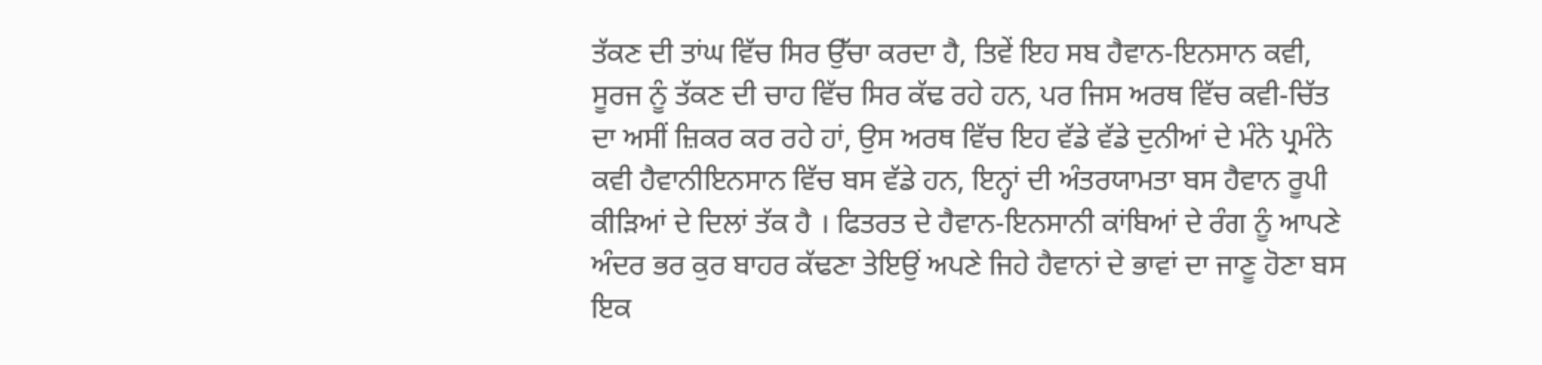ਤੱਕਣ ਦੀ ਤਾਂਘ ਵਿੱਚ ਸਿਰ ਉੱਚਾ ਕਰਦਾ ਹੈ, ਤਿਵੇਂ ਇਹ ਸਬ ਹੈਵਾਨ-ਇਨਸਾਨ ਕਵੀ, ਸੂਰਜ ਨੂੰ ਤੱਕਣ ਦੀ ਚਾਹ ਵਿੱਚ ਸਿਰ ਕੱਢ ਰਹੇ ਹਨ, ਪਰ ਜਿਸ ਅਰਥ ਵਿੱਚ ਕਵੀ-ਚਿੱਤ ਦਾ ਅਸੀਂ ਜ਼ਿਕਰ ਕਰ ਰਹੇ ਹਾਂ, ਉਸ ਅਰਥ ਵਿੱਚ ਇਹ ਵੱਡੇ ਵੱਡੇ ਦੁਨੀਆਂ ਦੇ ਮੰਨੇ ਪ੍ਰਮੰਨੇ ਕਵੀ ਹੈਵਾਨੀਇਨਸਾਨ ਵਿੱਚ ਬਸ ਵੱਡੇ ਹਨ, ਇਨ੍ਹਾਂ ਦੀ ਅੰਤਰਯਾਮਤਾ ਬਸ ਹੈਵਾਨ ਰੂਪੀ ਕੀੜਿਆਂ ਦੇ ਦਿਲਾਂ ਤੱਕ ਹੈ । ਫਿਤਰਤ ਦੇ ਹੈਵਾਨ-ਇਨਸਾਨੀ ਕਾਂਬਿਆਂ ਦੇ ਰੰਗ ਨੂੰ ਆਪਣੇ ਅੰਦਰ ਭਰ ਕੁਰ ਬਾਹਰ ਕੱਢਣਾ ਤੇਇਉਂ ਅਪਣੇ ਜਿਹੇ ਹੈਵਾਨਾਂ ਦੇ ਭਾਵਾਂ ਦਾ ਜਾਣੂ ਹੋਣਾ ਬਸ ਇਕ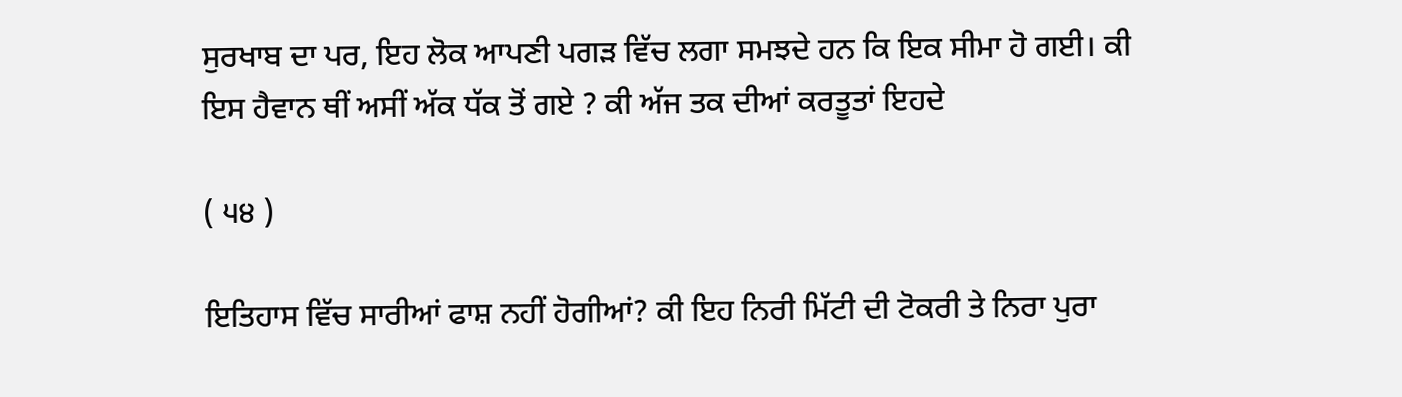ਸੁਰਖਾਬ ਦਾ ਪਰ, ਇਹ ਲੋਕ ਆਪਣੀ ਪਗੜ ਵਿੱਚ ਲਗਾ ਸਮਝਦੇ ਹਨ ਕਿ ਇਕ ਸੀਮਾ ਹੋ ਗਈ। ਕੀ ਇਸ ਹੈਵਾਨ ਥੀਂ ਅਸੀਂ ਅੱਕ ਧੱਕ ਤੋਂ ਗਏ ? ਕੀ ਅੱਜ ਤਕ ਦੀਆਂ ਕਰਤੂਤਾਂ ਇਹਦੇ

( ੫੪ )

ਇਤਿਹਾਸ ਵਿੱਚ ਸਾਰੀਆਂ ਫਾਸ਼ ਨਹੀਂ ਹੋਗੀਆਂ? ਕੀ ਇਹ ਨਿਰੀ ਮਿੱਟੀ ਦੀ ਟੋਕਰੀ ਤੇ ਨਿਰਾ ਪੁਰਾ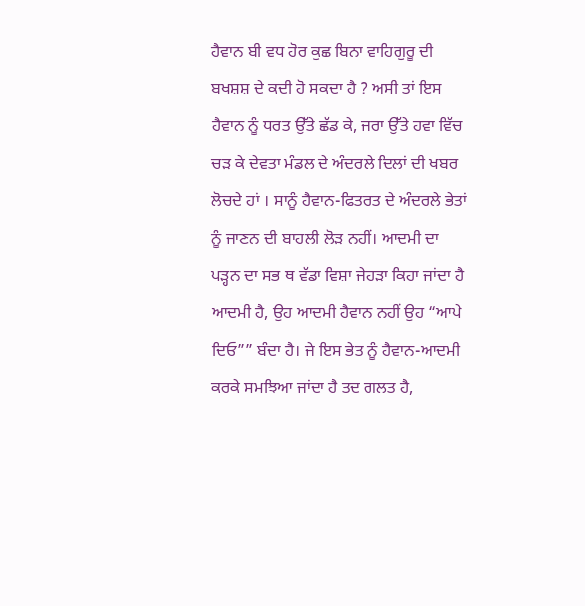ਹੈਵਾਨ ਬੀ ਵਧ ਹੋਰ ਕੁਛ ਬਿਨਾ ਵਾਹਿਗੁਰੂ ਦੀ ਬਖਸ਼ਸ਼ ਦੇ ਕਦੀ ਹੋ ਸਕਦਾ ਹੈ ? ਅਸੀ ਤਾਂ ਇਸ ਹੈਵਾਨ ਨੂੰ ਧਰਤ ਉੱਤੇ ਛੱਡ ਕੇ, ਜਰਾ ਉੱਤੇ ਹਵਾ ਵਿੱਚ ਚੜ ਕੇ ਦੇਵਤਾ ਮੰਡਲ ਦੇ ਅੰਦਰਲੇ ਦਿਲਾਂ ਦੀ ਖਬਰ ਲੋਚਦੇ ਹਾਂ । ਸਾਨੂੰ ਹੈਵਾਨ-ਫਿਤਰਤ ਦੇ ਅੰਦਰਲੇ ਭੇਤਾਂ ਨੂੰ ਜਾਣਨ ਦੀ ਬਾਹਲੀ ਲੋੜ ਨਹੀਂ। ਆਦਮੀ ਦਾ ਪੜ੍ਹਨ ਦਾ ਸਭ ਥ ਵੱਡਾ ਵਿਸ਼ਾ ਜੇਹੜਾ ਕਿਹਾ ਜਾਂਦਾ ਹੈ ਆਦਮੀ ਹੈ, ਉਹ ਆਦਮੀ ਹੈਵਾਨ ਨਹੀਂ ਉਹ “ਆਪੇ ਦਿਓ”” ਬੰਦਾ ਹੈ। ਜੇ ਇਸ ਭੇਤ ਨੂੰ ਹੈਵਾਨ-ਆਦਮੀ ਕਰਕੇ ਸਮਝਿਆ ਜਾਂਦਾ ਹੈ ਤਦ ਗਲਤ ਹੈ,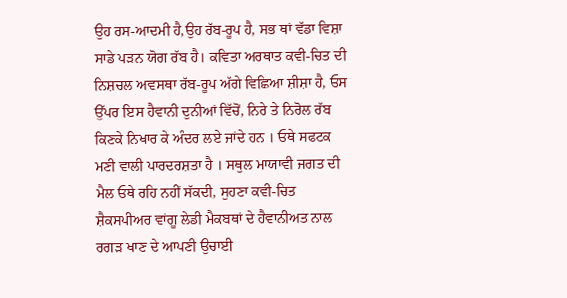ਉਹ ਰਸ-ਆਦਮੀ ਹੈ,ਉਹ ਰੱਬ-ਰੂਪ ਹੈ, ਸਭ ਥਾਂ ਵੱਡਾ ਵਿਸ਼ਾ ਸਾਡੇ ਪੜਨ ਯੋਗ ਰੱਬ ਹੈ। ਕਵਿਤਾ ਅਰਥਾਤ ਕਵੀ-ਚਿਤ ਦੀ ਨਿਸ਼ਚਲ ਅਵਸਥਾ ਰੱਬ-ਰੂਪ ਅੱਗੇ ਵਿਛਿਆ ਸ਼ੀਸ਼ਾ ਹੈ, ਓਸ ਉੱਪਰ ਇਸ ਹੈਵਾਨੀ ਦੁਨੀਆਂ ਵਿੱਚੋਂ, ਨਿਰੇ ਤੇ ਨਿਰੋਲ ਰੱਬ ਕਿਣਕੇ ਨਿਖਾਰ ਕੇ ਅੰਦਰ ਲਏ ਜਾਂਦੇ ਹਨ । ਓਥੇ ਸਫਟਕ ਮਣੀ ਵਾਲੀ ਪਾਰਦਰਸ਼ਤਾ ਹੈ । ਸਥੁਲ ਮਾਯਾਵੀ ਜਗਤ ਦੀ ਮੈਲ ਓਥੇ ਰਹਿ ਨਹੀਂ ਸੱਕਦੀ, ਸੁਹਣਾ ਕਵੀ-ਚਿਤ ਸ਼ੈਕਸਪੀਅਰ ਵਾਂਗੂ ਲੇਡੀ ਮੈਕਬਥਾਂ ਦੇ ਹੈਵਾਨੀਅਤ ਨਾਲ ਰਗੜ ਖਾਣ ਦੇ ਆਪਣੀ ਉਚਾਈ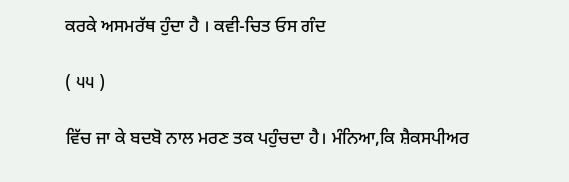ਕਰਕੇ ਅਸਮਰੱਥ ਹੁੰਦਾ ਹੈ । ਕਵੀ-ਚਿਤ ਓਸ ਗੰਦ

( ੫੫ )

ਵਿੱਚ ਜਾ ਕੇ ਬਦਬੋ ਨਾਲ ਮਰਣ ਤਕ ਪਹੁੰਚਦਾ ਹੈ। ਮੰਨਿਆ,ਕਿ ਸ਼ੈਕਸਪੀਅਰ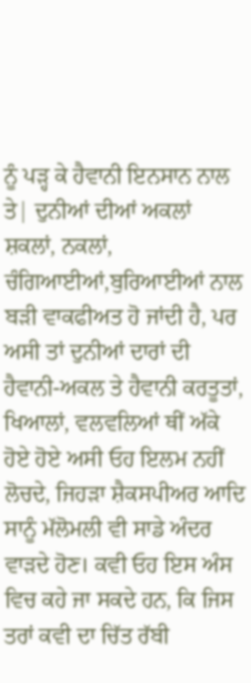ਨੂੰ ਪੜ੍ਹ ਕੇ ਹੈਵਾਨੀ ਇਨਸਾਨ ਨਾਲ ਤੇ| ਦੁਨੀਆਂ ਦੀਆਂ ਅਕਲਾਂ ਸ਼ਕਲਾਂ, ਨਕਲਾਂ, ਚੰਗਿਆਈਆਂ,ਬੁਰਿਆਈਆਂ ਨਾਲ ਬੜੀ ਵਾਕਫੀਅਤ ਹੋ ਜਾਂਦੀ ਹੈ, ਪਰ ਅਸੀ ਤਾਂ ਦੁਨੀਆਂ ਦਾਰਾਂ ਦੀ ਹੈਵਾਨੀ-ਅਕਲ ਤੇ ਹੈਵਾਨੀ ਕਰਤੂਤਾਂ, ਖਿਆਲਾਂ, ਵਲਵਲਿਆਂ ਥੀਂ ਅੱਕੇ ਹੋਏ ਹੋਏ ਅਸੀ ਓਹ ਇਲਮ ਨਹੀਂ ਲੋਚਦੇ, ਜਿਹੜਾ ਸ਼ੈਕਸਪੀਅਰ ਆਦਿ ਸਾਨੂੰ ਮੱਲੋਮਲੀ ਵੀ ਸਾਡੇ ਅੰਦਰ ਵਾੜਦੇ ਹੋਣ। ਕਵੀ ਓਹ ਇਸ ਅੰਸ ਵਿਚ ਕਹੇ ਜਾ ਸਕਦੇ ਹਨ, ਕਿ ਜਿਸ ਤਰਾਂ ਕਵੀ ਦਾ ਚਿੱਤ ਰੱਬੀ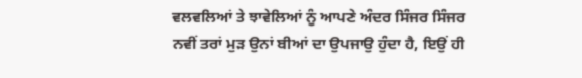ਵਲਵਲਿਆਂ ਤੇ ਝਾਵੇਲਿਆਂ ਨੂੰ ਆਪਣੇ ਅੰਦਰ ਸਿੰਜਰ ਸਿੰਜਰ ਨਵੀਂ ਤਰਾਂ ਮੁੜ ਉਨਾਂ ਬੀਆਂ ਦਾ ਉਪਜਾਉ ਹੁੰਦਾ ਹੈ, ਇਉਂ ਹੀ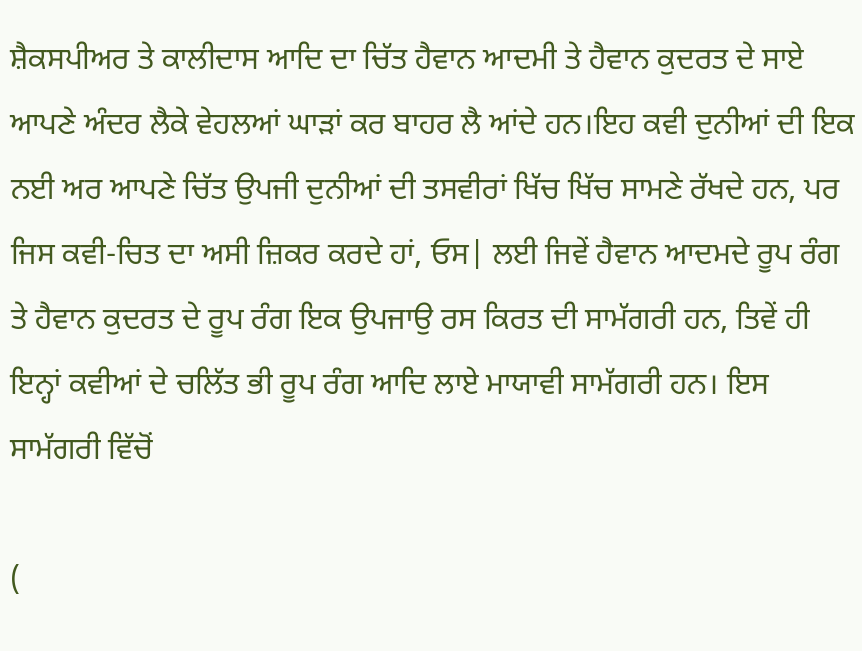ਸ਼ੈਕਸਪੀਅਰ ਤੇ ਕਾਲੀਦਾਸ ਆਦਿ ਦਾ ਚਿੱਤ ਹੈਵਾਨ ਆਦਮੀ ਤੇ ਹੈਵਾਨ ਕੁਦਰਤ ਦੇ ਸਾਏ ਆਪਣੇ ਅੰਦਰ ਲੈਕੇ ਵੇਹਲਆਂ ਘਾੜਾਂ ਕਰ ਬਾਹਰ ਲੈ ਆਂਦੇ ਹਨ।ਇਹ ਕਵੀ ਦੁਨੀਆਂ ਦੀ ਇਕ ਨਈ ਅਰ ਆਪਣੇ ਚਿੱਤ ਉਪਜੀ ਦੁਨੀਆਂ ਦੀ ਤਸਵੀਰਾਂ ਖਿੱਚ ਖਿੱਚ ਸਾਮਣੇ ਰੱਖਦੇ ਹਨ, ਪਰ ਜਿਸ ਕਵੀ-ਚਿਤ ਦਾ ਅਸੀ ਜ਼ਿਕਰ ਕਰਦੇ ਹਾਂ, ਓਸ| ਲਈ ਜਿਵੇਂ ਹੈਵਾਨ ਆਦਮਦੇ ਰੂਪ ਰੰਗ ਤੇ ਹੈਵਾਨ ਕੁਦਰਤ ਦੇ ਰੂਪ ਰੰਗ ਇਕ ਉਪਜਾਉ ਰਸ ਕਿਰਤ ਦੀ ਸਾਮੱਗਰੀ ਹਨ, ਤਿਵੇਂ ਹੀ ਇਨ੍ਹਾਂ ਕਵੀਆਂ ਦੇ ਚਲਿੱਤ ਭੀ ਰੂਪ ਰੰਗ ਆਦਿ ਲਾਏ ਮਾਯਾਵੀ ਸਾਮੱਗਰੀ ਹਨ। ਇਸ ਸਾਮੱਗਰੀ ਵਿੱਚੋਂ

(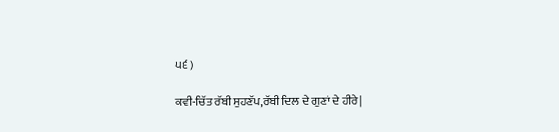੫੬ )

ਕਵੀ-ਚਿੱਤ ਰੱਬੀ ਸੁਹਣੱਪ,ਰੱਬੀ ਦਿਲ ਦੇ ਗੁਣਾਂ ਦੇ ਹੀਰੇ|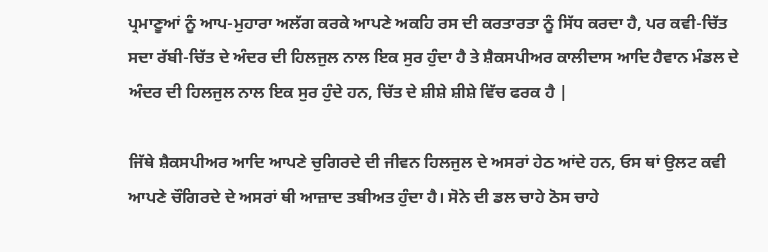ਪ੍ਰਮਾਣੂਆਂ ਨੂੰ ਆਪ-ਮੁਹਾਰਾ ਅਲੱਗ ਕਰਕੇ ਆਪਣੇ ਅਕਹਿ ਰਸ ਦੀ ਕਰਤਾਰਤਾ ਨੂੰ ਸਿੱਧ ਕਰਦਾ ਹੈ, ਪਰ ਕਵੀ-ਚਿੱਤ ਸਦਾ ਰੱਬੀ-ਚਿੱਤ ਦੇ ਅੰਦਰ ਦੀ ਹਿਲਜੁਲ ਨਾਲ ਇਕ ਸੁਰ ਹੁੰਦਾ ਹੈ ਤੇ ਸ਼ੈਕਸਪੀਅਰ ਕਾਲੀਦਾਸ ਆਦਿ ਹੈਵਾਨ ਮੰਡਲ ਦੇ ਅੰਦਰ ਦੀ ਹਿਲਜੁਲ ਨਾਲ ਇਕ ਸੁਰ ਹੁੰਦੇ ਹਨ, ਚਿੱਤ ਦੇ ਸ਼ੀਸ਼ੇ ਸ਼ੀਸ਼ੇ ਵਿੱਚ ਫਰਕ ਹੈ |

ਜਿੱਥੇ ਸ਼ੈਕਸਪੀਅਰ ਆਦਿ ਆਪਣੇ ਚੁਗਿਰਦੇ ਦੀ ਜੀਵਨ ਹਿਲਜੁਲ ਦੇ ਅਸਰਾਂ ਹੇਠ ਆਂਦੇ ਹਨ, ਓਸ ਥਾਂ ਉਲਟ ਕਵੀ ਆਪਣੇ ਚੌਗਿਰਦੇ ਦੇ ਅਸਰਾਂ ਥੀ ਆਜ਼ਾਦ ਤਬੀਅਤ ਹੁੰਦਾ ਹੈ। ਸੋਨੇ ਦੀ ਡਲ ਚਾਹੇ ਠੋਸ ਚਾਹੇ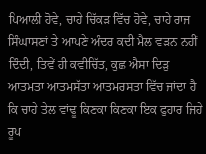ਪਿਆਲੀ ਹੋਵੇ, ਚਾਹੇ ਚਿੱਕੜ ਵਿੱਚ ਹੋਵੇ, ਚਾਹੇ ਰਾਜ ਸਿੰਘਾਸਣਾਂ ਤੇ ਆਪਣੇ ਅੰਦਰ ਕਦੀ ਮੈਲ ਵੜਨ ਨਹੀਂ ਦਿੰਦੀ, ਤਿਵੇਂ ਹੀ ਕਵੀਚਿੱਤ, ਕੁਛ ਐਸਾ ਦਿੜੁ ਆਤਮਤਾ ਆਤਮਸੱਤਾ ਆਤਮਰਸਤਾ ਵਿੱਚ ਜਾਂਦਾ ਹੈ ਕਿ ਚਾਹੇ ਤੇਲ ਵਾਂਢੂ ਕਿਣਕਾ ਕਿਣਕਾ ਇਕ ਫੁਹਾਰ ਜਿਹੇ ਰੂਪ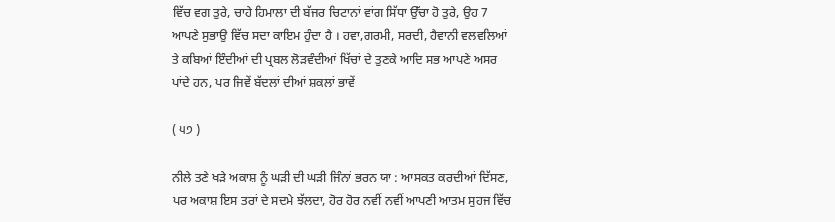ਵਿੱਚ ਵਗ ਤੁਰੇ, ਚਾਹੇ ਹਿਮਾਲਾ ਦੀ ਬੱਜਰ ਚਿਟਾਨਾਂ ਵਾਂਗ ਸਿੱਧਾ ਉੱਚਾ ਹੋ ਤੁਰੇ, ਉਹ 7 ਆਪਣੇ ਸੁਭਾਉ ਵਿੱਚ ਸਦਾ ਕਾਇਮ ਹੁੰਦਾ ਹੈ । ਹਵਾ,ਗਰਮੀ, ਸਰਦੀ, ਹੈਵਾਨੀ ਵਲਵਲਿਆਂ ਤੇ ਕਬਿਆਂ ਇੰਦੀਆਂ ਦੀ ਪ੍ਰਬਲ ਲੋੜਵੰਦੀਆਂ ਖਿੱਚਾਂ ਦੇ ਤੁਣਕੇ ਆਦਿ ਸਭ ਆਪਣੇ ਅਸਰ ਪਾਂਦੇ ਹਨ, ਪਰ ਜਿਵੇਂ ਬੱਦਲਾਂ ਦੀਆਂ ਸ਼ਕਲਾਂ ਭਾਵੇਂ

( ੫੭ )

ਨੀਲੇ ਤਣੇ ਖੜੇ ਅਕਾਸ਼ ਨੂੰ ਘੜੀ ਦੀ ਘੜੀ ਜਿੰਨਾਂ ਭਰਨ ਯਾ : ਆਸਕਤ ਕਰਦੀਆਂ ਦਿੱਸਣ, ਪਰ ਅਕਾਸ਼ ਇਸ ਤਰਾਂ ਦੇ ਸਦਮੇ ਝੱਲਦਾ, ਹੋਰ ਹੋਰ ਨਵੀਂ ਨਵੀਂ ਆਪਣੀ ਆਤਮ ਸੁਹਜ ਵਿੱਚ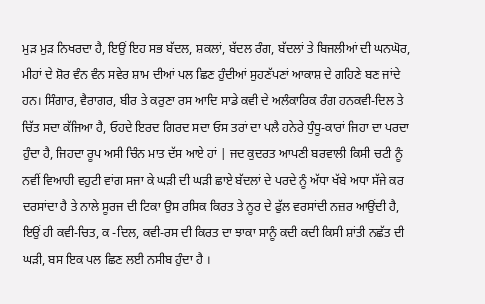ਮੁੜ ਮੁੜ ਨਿਖਰਦਾ ਹੈ, ਇਉਂ ਇਹ ਸਭ ਬੱਦਲ, ਸ਼ਕਲਾਂ, ਬੱਦਲ ਰੰਗ, ਬੱਦਲਾਂ ਤੇ ਬਿਜਲੀਆਂ ਦੀ ਘਨਘੋਰ, ਮੀਹਾਂ ਦੇ ਸ਼ੋਰ ਵੰਨ ਵੰਨ ਸਵੇਰ ਸ਼ਾਮ ਦੀਆਂ ਪਲ ਛਿਣ ਹੁੰਦੀਆਂ ਸੁਹਣੱਪਣਾਂ ਆਕਾਸ਼ ਦੇ ਗਹਿਣੇ ਬਣ ਜਾਂਦੇ ਹਨ। ਸਿੰਗਾਰ, ਵੈਰਾਗਰ, ਬੀਰ ਤੇ ਕਰੁਣਾ ਰਸ ਆਦਿ ਸਾਡੇ ਕਵੀ ਦੇ ਅਲੰਕਾਰਿਕ ਰੰਗ ਹਨਕਵੀ-ਦਿਲ ਤੇ ਚਿੱਤ ਸਦਾ ਕੱਜਿਆ ਹੈ, ਓਹਦੇ ਇਰਦ ਗਿਰਦ ਸਦਾ ਓਸ ਤਰਾਂ ਦਾ ਪਲੈ ਹਨੇਰੇ ਧੁੰਧੂ-ਕਾਰਾਂ ਜਿਹਾ ਦਾ ਪਰਦਾ ਹੁੰਦਾ ਹੈ, ਜਿਹਦਾ ਰੂਪ ਅਸੀ ਚਿੰਨ ਮਾਤ ਦੱਸ ਆਏ ਹਾਂ | ਜਦ ਕੁਦਰਤ ਆਪਣੀ ਬਰਵਾਲੀ ਕਿਸੀ ਚਟੀ ਨੂੰ ਨਵੀਂ ਵਿਆਹੀ ਵਹੁਟੀ ਵਾਂਗ ਸਜਾ ਕੇ ਘੜੀ ਦੀ ਘੜੀ ਛਾਏ ਬੱਦਲਾਂ ਦੇ ਪਰਦੇ ਨੂੰ ਅੱਧਾ ਖੱਬੇ ਅਧਾ ਸੱਜੇ ਕਰ ਦਰਸਾਂਦਾ ਹੈ ਤੇ ਨਾਲੇ ਸੂਰਜ ਦੀ ਟਿਕਾ ਉਸ ਰਸਿਕ ਕਿਰਤ ਤੇ ਨੂਰ ਦੇ ਫੁੱਲ ਵਰਸਾਂਦੀ ਨਜ਼ਰ ਆਉਂਦੀ ਹੈ, ਇਉਂ ਹੀ ਕਵੀ-ਚਿਤ, ਕ -ਦਿਲ, ਕਵੀ-ਰਸ ਦੀ ਕਿਰਤ ਦਾ ਝਾਕਾ ਸਾਨੂੰ ਕਦੀ ਕਦੀ ਕਿਸੀ ਸ਼ਾਂਤੀ ਨਛੱਤ ਦੀ ਘੜੀ, ਬਸ ਇਕ ਪਲ ਛਿਣ ਲਈ ਨਸੀਬ ਹੁੰਦਾ ਹੈ ।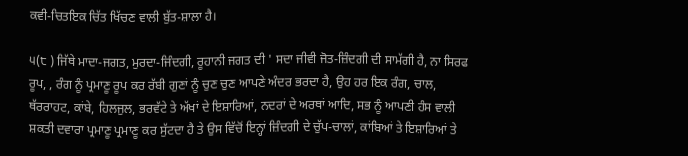ਕਵੀ-ਚਿਤਇਕ ਚਿੱਤ ਖਿੱਚਣ ਵਾਲੀ ਬੁੱਤ-ਸ਼ਾਲਾ ਹੈ।

੫(੮ ) ਜਿੱਥੇ ਮਾਦਾ-ਜਗਤ, ਮੁਰਦਾ-ਜਿੰਦਗੀ, ਰੂਹਾਨੀ ਜਗਤ ਦੀ ' ਸਦਾ ਜੀਵੀ ਜੋਤ-ਜ਼ਿੰਦਗੀ ਦੀ ਸਾਮੱਗੀ ਹੈ, ਨਾ ਸਿਰਫ ਰੂਪ, , ਰੰਗ ਨੂੰ ਪ੍ਰਮਾਣੂ ਰੂਪ ਕਰ ਰੱਬੀ ਗੁਣਾਂ ਨੂੰ ਚੁਣ ਚੁਣ ਆਪਣੇ ਅੰਦਰ ਭਰਦਾ ਹੈ, ਉਹ ਹਰ ਇਕ ਰੰਗ, ਚਾਲ, ਥੱਰਰਾਹਟ, ਕਾਂਬੇ, ਹਿਲਜੁਲ, ਭਰਵੱਟੇ ਤੇ ਅੱਖਾਂ ਦੇ ਇਸ਼ਾਰਿਆਂ, ਨਦਰਾਂ ਦੇ ਅਰਥਾਂ ਆਦਿ, ਸਭ ਨੂੰ ਆਪਣੀ ਹੰਸ ਵਾਲੀ ਸ਼ਕਤੀ ਦਵਾਰਾ ਪ੍ਰਮਾਣੂ ਪ੍ਰਮਾਣੂ ਕਰ ਸੁੱਟਦਾ ਹੈ ਤੇ ਉਸ ਵਿੱਚੋਂ ਇਨ੍ਹਾਂ ਜ਼ਿੰਦਗੀ ਦੇ ਚੁੱਪ-ਚਾਲਾਂ, ਕਾਂਬਿਆਂ ਤੇ ਇਸ਼ਾਰਿਆਂ ਤੇ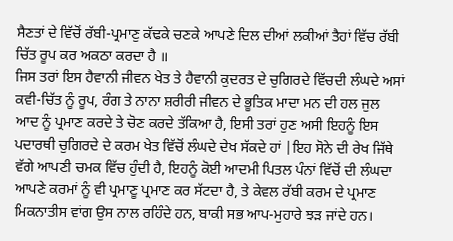ਸੈਣਤਾਂ ਦੇ ਵਿੱਚੋਂ ਰੱਬੀ-ਪ੍ਰਮਾਣੁ ਕੱਢਕੇ ਚਣਕੇ ਆਪਣੇ ਦਿਲ ਦੀਆਂ ਲਕੀਆਂ ਤੈਹਾਂ ਵਿੱਚ ਰੱਬੀ ਚਿੱਤ ਰੂਪ ਕਰ ਅਕਠਾ ਕਰਦਾ ਹੈ ॥
ਜਿਸ ਤਰਾਂ ਇਸ ਹੈਵਾਨੀ ਜੀਵਨ ਖੇਤ ਤੇ ਹੈਵਾਨੀ ਕੁਦਰਤ ਦੇ ਚੁਗਿਰਦੇ ਵਿੱਚਦੀ ਲੰਘਦੇ ਅਸਾਂ ਕਵੀ-ਚਿੱਤ ਨੂੰ ਰੂਪ, ਰੰਗ ਤੇ ਨਾਨਾ ਸ਼ਰੀਰੀ ਜੀਵਨ ਦੇ ਭੂਤਿਕ ਮਾਦਾ ਮਨ ਦੀ ਹਲ ਜੁਲ ਆਦ ਨੂੰ ਪ੍ਰਮਾਣ ਕਰਦੇ ਤੇ ਚੋਣ ਕਰਦੇ ਤੱਕਿਆ ਹੈ, ਇਸੀ ਤਰਾਂ ਹੁਣ ਅਸੀ ਇਹਨੂੰ ਇਸ ਪਦਾਰਥੀ ਚੁਗਿਰਦੇ ਦੇ ਕਰਮ ਖੇਤ ਵਿੱਚੋਂ ਲੰਘਦੇ ਦੇਖ ਸੱਕਦੇ ਹਾਂ |ਇਹ ਸੋਨੇ ਦੀ ਰੇਖ ਜਿੱਥੇ ਵੱਗੇ ਆਪਣੀ ਚਮਕ ਵਿੱਚ ਹੁੰਦੀ ਹੈ, ਇਹਨੂੰ ਕੋਈ ਆਦਮੀ ਪਿਤਲ ਪੰਨਾਂ ਵਿੱਚੋਂ ਦੀ ਲੰਘਦਾ ਆਪਣੇ ਕਰਮਾਂ ਨੂੰ ਵੀ ਪ੍ਰਮਾਣੂ ਪ੍ਰਮਾਣ ਕਰ ਸੱਟਦਾ ਹੈ, ਤੇ ਕੇਵਲ ਰੱਬੀ ਕਰਮ ਦੇ ਪ੍ਰਮਾਣ ਮਿਕਨਾਤੀਸ ਵਾਂਗ ਉਸ ਨਾਲ ਰਹਿੰਦੇ ਹਨ, ਬਾਕੀ ਸਭ ਆਪ-ਮੁਹਾਰੇ ਝੜ ਜਾਂਦੇ ਹਨ।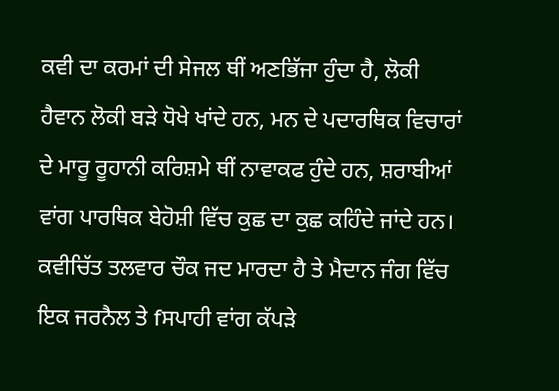ਕਵੀ ਦਾ ਕਰਮਾਂ ਦੀ ਸੇਜਲ ਥੀਂ ਅਣਭਿੱਜਾ ਹੁੰਦਾ ਹੈ, ਲੋਕੀ ਹੈਵਾਨ ਲੋਕੀ ਬੜੇ ਧੋਖੇ ਖਾਂਦੇ ਹਨ, ਮਨ ਦੇ ਪਦਾਰਥਿਕ ਵਿਚਾਰਾਂ ਦੇ ਮਾਰੂ ਰੂਹਾਨੀ ਕਰਿਸ਼ਮੇ ਥੀਂ ਨਾਵਾਕਫ ਹੁੰਦੇ ਹਨ, ਸ਼ਰਾਬੀਆਂ ਵਾਂਗ ਪਾਰਥਿਕ ਬੇਹੋਸ਼ੀ ਵਿੱਚ ਕੁਛ ਦਾ ਕੁਛ ਕਹਿੰਦੇ ਜਾਂਦੇ ਹਨ। ਕਵੀਚਿੱਤ ਤਲਵਾਰ ਚੌਕ ਜਦ ਮਾਰਦਾ ਹੈ ਤੇ ਮੈਦਾਨ ਜੰਗ ਵਿੱਚ ਇਕ ਜਰਨੈਲ ਤੇ fਸਪਾਹੀ ਵਾਂਗ ਕੱਪੜੇ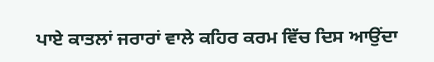ਪਾਏ ਕਾਤਲਾਂ ਜਰਾਰਾਂ ਵਾਲੇ ਕਹਿਰ ਕਰਮ ਵਿੱਚ ਦਿਸ ਆਉਂਦਾ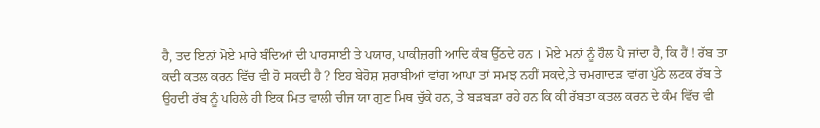ਹੈ, ਤਦ ਇਨਾਂ ਮੋਏ ਮਾਰੇ ਬੰਦਿਆਂ ਦੀ ਪਾਰਸਾਈ ਤੇ ਪਯਾਰ, ਪਾਕੀਜ਼ਗੀ ਆਦਿ ਕੰਬ ਉੱਠਦੇ ਹਨ । ਮੋਏ ਮਨਾਂ ਨੂੰ ਹੌਲ ਪੈ ਜਾਂਦਾ ਹੈ, ਕਿ ਹੈਂ ! ਰੱਬ ਤਾ ਕਦੀ ਕਤਲ ਕਰਨ ਵਿੱਚ ਵੀ ਹੋ ਸਕਦੀ ਹੈ ? ਇਹ ਬੇਹੋਸ਼ ਸ਼ਰਾਬੀਆਂ ਵਾਂਗ ਆਪਾ ਤਾਂ ਸਮਝ ਨਹੀਂ ਸਕਦੇ,ਤੇ ਚਮਗਾਦੜ ਵਾਂਗ ਪੁੱਠੇ ਲਟਕ ਰੱਬ ਤੇ ਉਹਦੀ ਰੱਬ ਨੂੰ ਪਹਿਲੇ ਹੀ ਇਕ ਮਿਤ ਵਾਲੀ ਚੀਜ ਯਾ ਗੁਣ ਮਿਥ ਚੁੱਕੇ ਹਨ, ਤੇ ਬੜਬੜਾ ਰਹੇ ਹਨ ਕਿ ਕੀ ਰੱਬਤਾ ਕਤਲ ਕਰਨ ਦੇ ਕੰਮ ਵਿੱਚ ਵੀ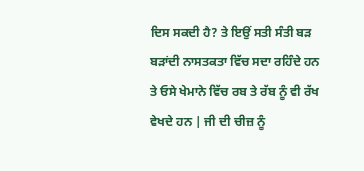ਦਿਸ ਸਕਦੀ ਹੈ? ਤੇ ਇਉਂ ਸਤੀ ਸੰਤੀ ਬੜ ਬੜਾਂਦੀ ਨਾਸਤਕਤਾ ਵਿੱਚ ਸਦਾ ਰਹਿੰਦੇ ਹਨ ਤੇ ਓਸੇ ਖੇਮਾਨੇ ਵਿੱਚ ਰਬ ਤੇ ਰੱਬ ਨੂੰ ਵੀ ਰੱਖ ਵੇਖਦੇ ਹਨ | ਜੀ ਦੀ ਚੀਜ਼ ਨੂੰ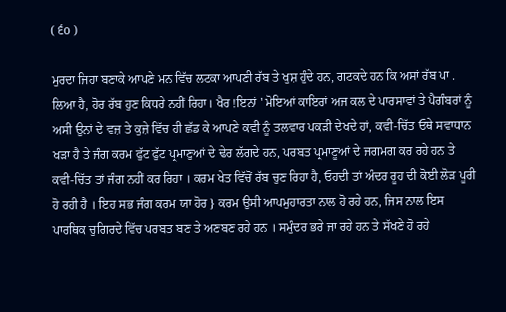( ੬o )

ਮੁਰਦਾ ਜਿਹਾ ਬਣਾਕੇ ਆਪਣੇ ਮਨ ਵਿੱਚ ਲਟਕਾ ਆਪਣੀ ਰੱਬ ਤੇ ਖੁਸ਼ ਹੁੰਦੇ ਹਨ, ਗਟਕਦੇ ਹਨ ਕਿ ਅਸਾਂ ਰੱਬ ਪਾ . ਲਿਆ ਹੈ, ਹੋਰ ਰੱਬ ਹੁਣ ਕਿਧਰੇ ਨਹੀਂ ਰਿਹਾ। ਖੈਰ !ਇਨਾਂ ' ਮੋਇਆਂ ਕਾਇਰਾਂ ਅਜ ਕਲ ਦੇ ਪਾਰਸਾਵਾਂ ਤੇ ਪੈਗੰਬਰਾਂ ਨੂੰ ਅਸੀ ਉਨਾਂ ਦੇ ਵਜ਼ ਤੇ ਕੁਜ਼ੇ ਵਿੱਚ ਹੀ ਛੱਡ ਕੇ ਆਪਣੇ ਕਵੀ ਨੂੰ ਤਲਵਾਰ ਪਕੜੀ ਦੇਖਦੇ ਹਾਂ, ਕਵੀ-ਚਿੱਤ ਓਥੇ ਸਵਾਧਾਨ ਖੜਾ ਹੈ ਤੇ ਜੰਗ ਕਰਮ ਫੁੱਟ ਫੁੱਟ ਪ੍ਰਮਾਣੁਆਂ ਦੇ ਢੇਰ ਲੱਗਦੇ ਹਨ, ਪਰਬਤ ਪ੍ਰਮਾਣੂਆਂ ਦੇ ਜਗਮਗ ਕਰ ਰਹੇ ਹਨ ਤੇ ਕਵੀ-ਚਿੱਤ ਤਾਂ ਜੰਗ ਨਹੀਂ ਕਰ ਰਿਹਾ । ਕਰਮ ਖੇਤ ਵਿੱਚੋਂ ਰੱਬ ਚੁਣ ਰਿਹਾ ਹੈ, ਓਹਦੀ ਤਾਂ ਅੰਦਰ ਰੂਹ ਦੀ ਕੋਈ ਲੋੜ ਪੂਰੀ ਹੋ ਰਹੀ ਹੈ । ਇਹ ਸਭ ਜੰਗ ਕਰਮ ਯਾ ਹੋਰ } ਕਰਮ ਉਸੀ ਆਪਮੁਹਾਰਤਾ ਨਾਲ ਹੋ ਰਹੇ ਹਨ, ਜਿਸ ਨਾਲ ਇਸ ਪਾਰਥਿਕ ਚੁਗਿਰਦੇ ਵਿੱਚ ਪਰਬਤ ਬਣ ਤੇ ਅਣਬਣ ਰਹੇ ਹਨ । ਸਮੁੰਦਰ ਭਰੇ ਜਾ ਰਹੇ ਹਨ ਤੇ ਸੱਖਣੇ ਹੋ ਰਹੇ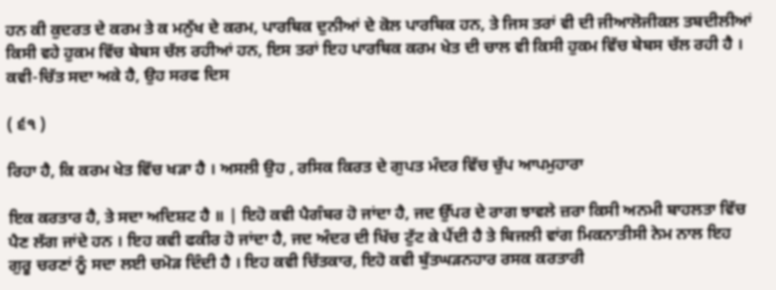ਹਨ ਕੀ ਕੁਦਰਤ ਦੇ ਕਰਮ ਤੇ ਕ ਮਨੁੱਖ ਦੇ ਕਰਮ, ਪਾਰਥਿਕ ਦੁਨੀਆਂ ਦੇ ਕੋਲ ਪਾਰਬਿਕ ਹਨ, ਤੇ ਜਿਸ ਤਰਾਂ ਵੀ ਦੀ ਜੀਆਲੋਜੀਕਲ ਤਬਦੀਲੀਆਂ ਕਿਸੀ ਵਹੇ ਹੁਕਮ ਵਿੱਚ ਬੇਬਸ ਚੱਲ ਰਹੀਆਂ ਹਨ, ਇਸ ਤਰਾਂ ਇਹ ਪਾਰਥਿਕ ਕਰਮ ਖੇਤ ਦੀ ਚਾਲ ਵੀ ਕਿਸੀ ਹੁਕਮ ਵਿੱਚ ਬੇਬਸ ਚੱਲ ਰਹੀ ਹੈ । ਕਵੀ-ਚਿੱਤ ਸਦਾ ਅਕੇ ਹੈ, ਉਹ ਸਰਫ ਦਿਸ

( ੬੧ )

ਰਿਹਾ ਹੈ, ਕਿ ਕਰਮ ਖੇਤ ਵਿੱਚ ਖੜਾ ਹੈ । ਅਸਲੀ ਉਹ , ਰਸਿਕ ਕਿਰਤ ਦੇ ਗੁਪਤ ਮੰਦਰ ਵਿੱਚ ਚੁੱਪ ਆਪਮੁਹਾਰਾ

ਇਕ ਕਰਤਾਰ ਹੈ, ਤੇ ਸਦਾ ਅਦਿਸ਼ਟ ਹੈ ॥ | ਇਹੋ ਕਵੀ ਪੈਗੰਬਰ ਹੋ ਜਾਂਦਾ ਹੈ, ਜਦ ਉੱਪਰ ਦੇ ਰਾਗ ਝਾਵਲੇ ਜ਼ਰਾ ਕਿਸੀ ਅਨਮੀ ਬਾਹਲਤਾ ਵਿੱਚ ਪੈਣ ਲੱਗ ਜਾਂਦੇ ਹਨ । ਇਹ ਕਵੀ ਫਕੀਰ ਹੋ ਜਾਂਦਾ ਹੈ, ਜਦ ਅੰਦਰ ਦੀ ਖਿੱਚ ਟੁੱਟ ਕੇ ਪੈਂਦੀ ਹੈ ਤੇ ਬਿਜਲੀ ਵਾਂਗ ਮਿਕਨਾਤੀਸੀ ਨੇਮ ਨਾਲ ਇਹ ਗੁਰੂ ਚਰਣਾਂ ਨੂੰ ਸਦਾ ਲਈ ਚਮੋੜ ਦਿੰਦੀ ਹੈ । ਇਹ ਕਵੀ ਚਿੱਤਕਾਰ, ਇਹੋ ਕਵੀ ਬੁੱਤਘੜਨਹਾਰ ਰਸਕ ਕਰਤਾਰੀ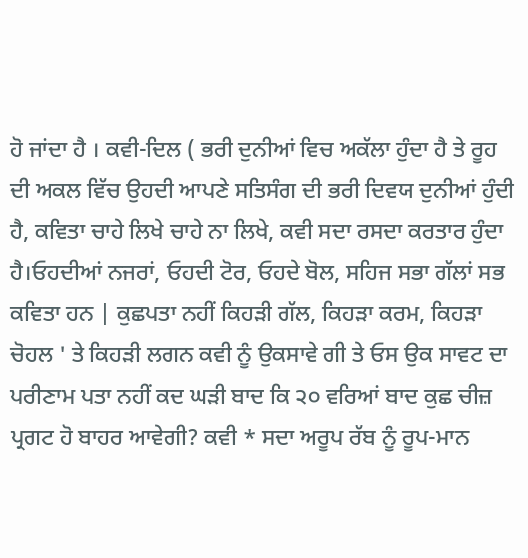ਹੋ ਜਾਂਦਾ ਹੈ । ਕਵੀ-ਦਿਲ ( ਭਰੀ ਦੁਨੀਆਂ ਵਿਚ ਅਕੱਲਾ ਹੁੰਦਾ ਹੈ ਤੇ ਰੂਹ ਦੀ ਅਕਲ ਵਿੱਚ ਉਹਦੀ ਆਪਣੇ ਸਤਿਸੰਗ ਦੀ ਭਰੀ ਦਿਵਯ ਦੁਨੀਆਂ ਹੁੰਦੀ ਹੈ, ਕਵਿਤਾ ਚਾਹੇ ਲਿਖੇ ਚਾਹੇ ਨਾ ਲਿਖੇ, ਕਵੀ ਸਦਾ ਰਸਦਾ ਕਰਤਾਰ ਹੁੰਦਾ ਹੈ।ਓਹਦੀਆਂ ਨਜਰਾਂ, ਓਹਦੀ ਟੋਰ, ਓਹਦੇ ਬੋਲ, ਸਹਿਜ ਸਭਾ ਗੱਲਾਂ ਸਭ ਕਵਿਤਾ ਹਨ | ਕੁਛਪਤਾ ਨਹੀਂ ਕਿਹੜੀ ਗੱਲ, ਕਿਹੜਾ ਕਰਮ, ਕਿਹੜਾ ਚੋਹਲ ' ਤੇ ਕਿਹੜੀ ਲਗਨ ਕਵੀ ਨੂੰ ਉਕਸਾਵੇ ਗੀ ਤੇ ਓਸ ਉਕ ਸਾਵਟ ਦਾ ਪਰੀਣਾਮ ਪਤਾ ਨਹੀਂ ਕਦ ਘੜੀ ਬਾਦ ਕਿ ੨੦ ਵਰਿਆਂ ਬਾਦ ਕੁਛ ਚੀਜ਼ ਪ੍ਰਗਟ ਹੋ ਬਾਹਰ ਆਵੇਗੀ? ਕਵੀ * ਸਦਾ ਅਰੂਪ ਰੱਬ ਨੂੰ ਰੂਪ-ਮਾਨ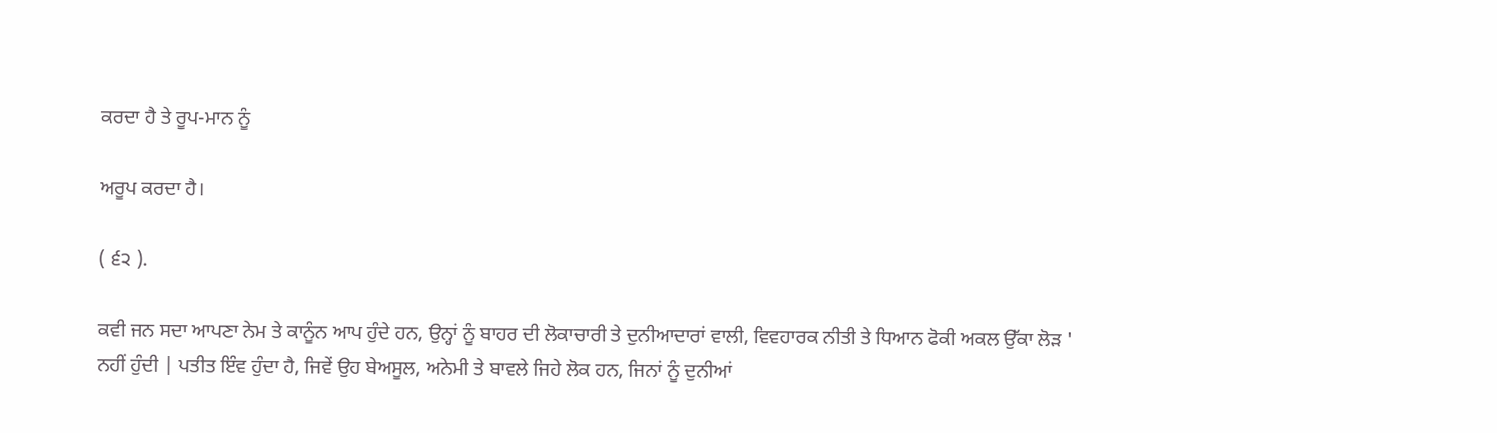ਕਰਦਾ ਹੈ ਤੇ ਰੂਪ-ਮਾਨ ਨੂੰ

ਅਰੂਪ ਕਰਦਾ ਹੈ।

( ੬੨ ).

ਕਵੀ ਜਨ ਸਦਾ ਆਪਣਾ ਨੇਮ ਤੇ ਕਾਨੂੰਨ ਆਪ ਹੁੰਦੇ ਹਨ, ਉਨ੍ਹਾਂ ਨੂੰ ਬਾਹਰ ਦੀ ਲੋਕਾਚਾਰੀ ਤੇ ਦੁਨੀਆਦਾਰਾਂ ਵਾਲੀ, ਵਿਵਹਾਰਕ ਨੀਤੀ ਤੇ ਧਿਆਨ ਫੋਕੀ ਅਕਲ ਉੱਕਾ ਲੋੜ ' ਨਹੀਂ ਹੁੰਦੀ | ਪਤੀਤ ਇੰਵ ਹੁੰਦਾ ਹੈ, ਜਿਵੇਂ ਉਹ ਬੇਅਸੂਲ, ਅਨੇਮੀ ਤੇ ਬਾਵਲੇ ਜਿਹੇ ਲੋਕ ਹਨ, ਜਿਨਾਂ ਨੂੰ ਦੁਨੀਆਂ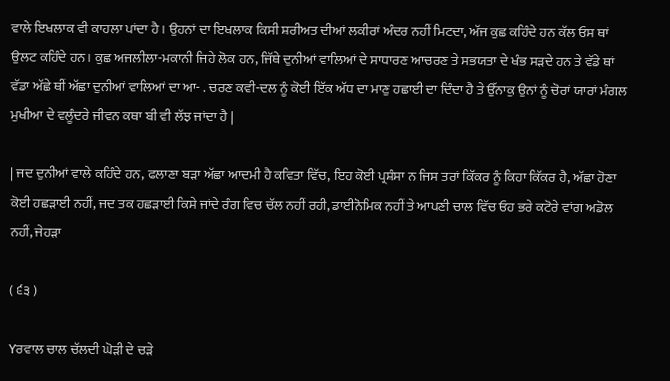ਵਾਲੇ ਇਖਲਾਕ ਵੀ ਕਾਹਲਾ ਪਾਂਦਾ ਹੈ । ਉਹਨਾਂ ਦਾ ਇਖਲਾਕ ਕਿਸੀ ਸ਼ਰੀਅਤ ਦੀਆਂ ਲਕੀਰਾਂ ਅੰਦਰ ਨਹੀਂ ਮਿਟਦਾ, ਅੱਜ ਕੁਛ ਕਹਿੰਦੇ ਹਨ ਕੱਲ ਓਸ ਥਾਂ ਉਲਟ ਕਹਿੰਦੇ ਹਨ। ਕੁਛ ਅਜਲੀਲਾ-ਮਕਾਨੀ ਜਿਹੇ ਲੋਕ ਹਨ, ਜਿੱਥੇ ਦੁਨੀਆਂ ਵਾਲਿਆਂ ਦੇ ਸਾਧਾਰਣ ਆਚਰਣ ਤੇ ਸਭਯਤਾ ਦੇ ਖੰਭ ਸੜਦੇ ਹਨ ਤੇ ਵੱਡੇ ਥਾਂ ਵੱਡਾ ਅੱਛੇ ਥੀਂ ਅੱਛਾ ਦੁਨੀਆਂ ਵਾਲਿਆਂ ਦਾ ਆ- . ਚਰਣ ਕਵੀ-ਦਲ ਨੂੰ ਕੋਈ ਇੱਕ ਅੱਧ ਦਾ ਮਾਣੁ ਹਛਾਈ ਦਾ ਦਿੰਦਾ ਹੈ ਤੇ ਉੱਨਾਕੁ ਉਨਾਂ ਨੂੰ ਚੋਰਾਂ ਯਾਰਾਂ ਮੰਗਲ ਮੁਖੀਆ ਦੇ ਵਲੂੰਦਰੇ ਜੀਵਨ ਕਥਾ ਬੀ ਵੀ ਲੱਝ ਜਾਂਦਾ ਹੈ |

| ਜਦ ਦੁਨੀਆਂ ਵਾਲੇ ਕਹਿੰਦੇ ਹਨ, ਫਲਾਣਾ ਬੜਾ ਅੱਛਾ ਆਦਮੀ ਹੈ ਕਵਿਤਾ ਵਿੱਚ, ਇਹ ਕੋਈ ਪ੍ਰਸ਼ੰਸਾ ਨ ਜਿਸ ਤਰਾਂ ਕਿੱਕਰ ਨੂੰ ਕਿਹਾ ਕਿੱਕਰ ਹੈ, ਅੱਛਾ ਹੋਣਾ ਕੋਈ ਹਛੜਾਈ ਨਹੀਂ, ਜਦ ਤਕ ਹਛੜਾਈ ਕਿਸੇ ਜਾਂਦੇ ਰੰਗ ਵਿਚ ਚੱਲ ਨਹੀਂ ਰਹੀ, ਡਾਈਨੋਮਿਕ ਨਹੀਂ ਤੇ ਆਪਣੀ ਚਾਲ ਵਿੱਚ ਓਹ ਭਰੇ ਕਟੋਰੇ ਵਾਂਗ ਅਡੋਲ ਨਹੀਂ, ਜੇਹੜਾ

( ੬੩ )

Yਰਵਾਲ ਚਾਲ ਚੱਲਦੀ ਘੋੜੀ ਦੇ ਚੜੇ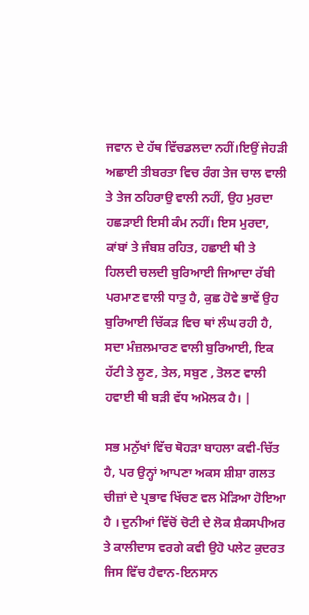ਜਵਾਨ ਦੇ ਹੱਥ ਵਿੱਚਡਲਦਾ ਨਹੀਂ।ਇਉਂ ਜੇਹੜੀ ਅਛਾਈ ਤੀਬਰਤਾ ਵਿਚ ਰੰਗ ਤੇਜ ਚਾਲ ਵਾਲੀ ਤੇ ਤੇਜ ਠਹਿਰਾਉ ਵਾਲੀ ਨਹੀਂ, ਉਹ ਮੁਰਦਾ ਹਛੜਾਈ ਇਸੀ ਕੰਮ ਨਹੀਂ। ਇਸ ਮੁਰਦਾ, ਕਾਂਬਾਂ ਤੇ ਜੰਬਸ਼ ਰਹਿਤ, ਹਛਾਈ ਥੀ ਤੇ ਹਿਲਦੀ ਚਲਦੀ ਬੁਰਿਆਈ ਜਿਆਦਾ ਰੱਬੀ ਪਰਮਾਣ ਵਾਲੀ ਧਾਤੁ ਹੈ, ਕੁਛ ਹੋਵੇ ਭਾਵੇਂ ਉਹ ਬੁਰਿਆਈ ਚਿੱਕੜ ਵਿਚ ਥਾਂ ਲੰਘ ਰਹੀ ਹੈ, ਸਦਾ ਮੰਜ਼ਲਮਾਰਣ ਵਾਲੀ ਬੁਰਿਆਈ, ਇਕ ਹੱਟੀ ਤੇ ਲੂਣ, ਤੇਲ, ਸਬੁਣ , ਤੋਲਣ ਵਾਲੀ ਹਵਾਈ ਥੀ ਬੜੀ ਵੱਧ ਅਮੋਲਕ ਹੈ। |

ਸਭ ਮਨੁੱਖਾਂ ਵਿੱਚ ਥੋਹੜਾ ਬਾਹਲਾ ਕਵੀ-ਚਿੱਤ ਹੈ, ਪਰ ਉਨ੍ਹਾਂ ਆਪਣਾ ਅਕਸ ਸ਼ੀਸ਼ਾ ਗਲਤ ਚੀਜ਼ਾਂ ਦੇ ਪ੍ਰਭਾਵ ਖਿੱਚਣ ਵਲ ਮੋੜਿਆ ਹੋਇਆ ਹੈ । ਦੁਨੀਆਂ ਵਿੱਚੋਂ ਚੋਟੀ ਦੇ ਲੋਕ ਸ਼ੈਕਸਪੀਅਰ ਤੇ ਕਾਲੀਦਾਸ ਵਰਗੇ ਕਵੀ ਉਹੋ ਪਲੇਟ ਕੁਦਰਤ ਜਿਸ ਵਿੱਚ ਹੈਵਾਨ-ਇਨਸਾਨ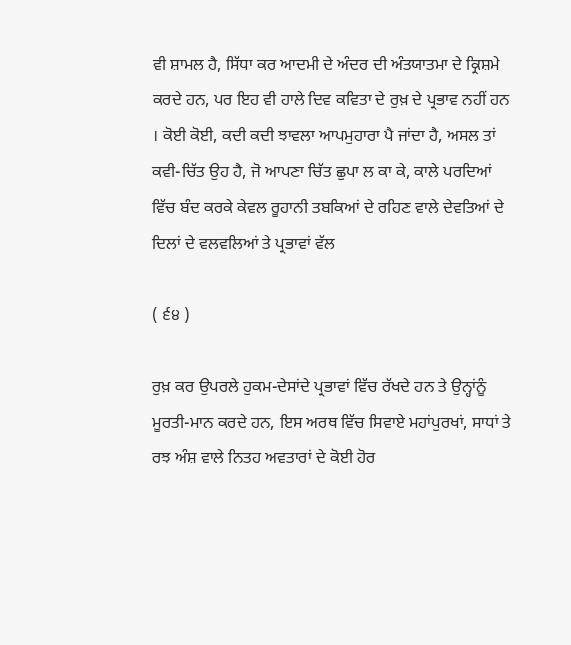ਵੀ ਸ਼ਾਮਲ ਹੈ, ਸਿੱਧਾ ਕਰ ਆਦਮੀ ਦੇ ਅੰਦਰ ਦੀ ਅੰਤਯਾਤਮਾ ਦੇ ਕ੍ਰਿਸ਼ਮੇ ਕਰਦੇ ਹਨ, ਪਰ ਇਹ ਵੀ ਹਾਲੇ ਦਿਵ ਕਵਿਤਾ ਦੇ ਰੁਖ਼ ਦੇ ਪ੍ਰਭਾਵ ਨਹੀਂ ਹਨ । ਕੋਈ ਕੋਈ, ਕਦੀ ਕਦੀ ਝਾਵਲਾ ਆਪਮੁਹਾਰਾ ਪੈ ਜਾਂਦਾ ਹੈ, ਅਸਲ ਤਾਂ ਕਵੀ-ਚਿੱਤ ਉਹ ਹੈ, ਜੋ ਆਪਣਾ ਚਿੱਤ ਛੁਪਾ ਲ ਕਾ ਕੇ, ਕਾਲੇ ਪਰਦਿਆਂ ਵਿੱਚ ਬੰਦ ਕਰਕੇ ਕੇਵਲ ਰੂਹਾਨੀ ਤਬਕਿਆਂ ਦੇ ਰਹਿਣ ਵਾਲੇ ਦੇਵਤਿਆਂ ਦੇ ਦਿਲਾਂ ਦੇ ਵਲਵਲਿਆਂ ਤੇ ਪ੍ਰਭਾਵਾਂ ਵੱਲ

( ੬੪ )

ਰੁਖ਼ ਕਰ ਉਪਰਲੇ ਹੁਕਮ-ਦੇਸਾਂਦੇ ਪ੍ਰਭਾਵਾਂ ਵਿੱਚ ਰੱਖਦੇ ਹਨ ਤੇ ਉਨ੍ਹਾਂਨੂੰ ਮੂਰਤੀ-ਮਾਨ ਕਰਦੇ ਹਨ, ਇਸ ਅਰਥ ਵਿੱਚ ਸਿਵਾਏ ਮਹਾਂਪੁਰਖਾਂ, ਸਾਧਾਂ ਤੇ ਰਝ ਅੰਸ਼ ਵਾਲੇ ਨਿਤਹ ਅਵਤਾਰਾਂ ਦੇ ਕੋਈ ਹੋਰ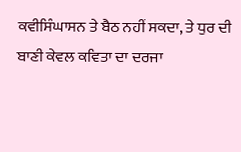ਕਵੀਸਿੰਘਾਸਨ ਤੇ ਬੈਠ ਨਹੀਂ ਸਕਦਾ, ਤੇ ਧੁਰ ਦੀ ਬਾਣੀ ਕੇਵਲ ਕਵਿਤਾ ਦਾ ਦਰਜਾ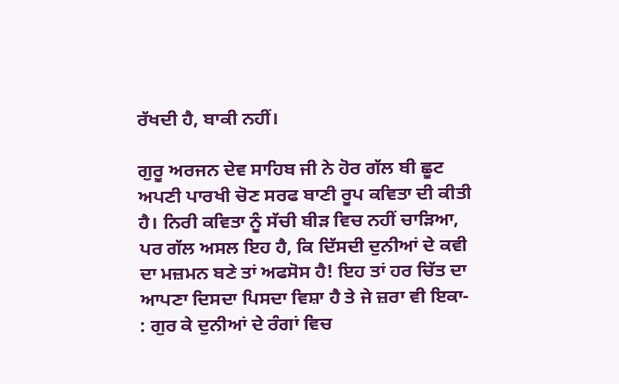ਰੱਖਦੀ ਹੈ, ਬਾਕੀ ਨਹੀਂ।

ਗੁਰੂ ਅਰਜਨ ਦੇਵ ਸਾਹਿਬ ਜੀ ਨੇ ਹੋਰ ਗੱਲ ਬੀ ਛੂਟ ਅਪਣੀ ਪਾਰਖੀ ਚੋਣ ਸਰਫ ਬਾਣੀ ਰੂਪ ਕਵਿਤਾ ਦੀ ਕੀਤੀ ਹੈ। ਨਿਰੀ ਕਵਿਤਾ ਨੂੰ ਸੱਚੀ ਬੀੜ ਵਿਚ ਨਹੀਂ ਚਾੜਿਆ, ਪਰ ਗੱਲ ਅਸਲ ਇਹ ਹੈ, ਕਿ ਦਿੱਸਦੀ ਦੁਨੀਆਂ ਦੇ ਕਵੀ ਦਾ ਮਜ਼ਮਨ ਬਣੇ ਤਾਂ ਅਫਸੋਸ ਹੈ! ਇਹ ਤਾਂ ਹਰ ਚਿੱਤ ਦਾ ਆਪਣਾ ਦਿਸਦਾ ਪਿਸਦਾ ਵਿਸ਼ਾ ਹੈ ਤੇ ਜੇ ਜ਼ਰਾ ਵੀ ਇਕਾ- : ਗੁਰ ਕੇ ਦੁਨੀਆਂ ਦੇ ਰੰਗਾਂ ਵਿਚ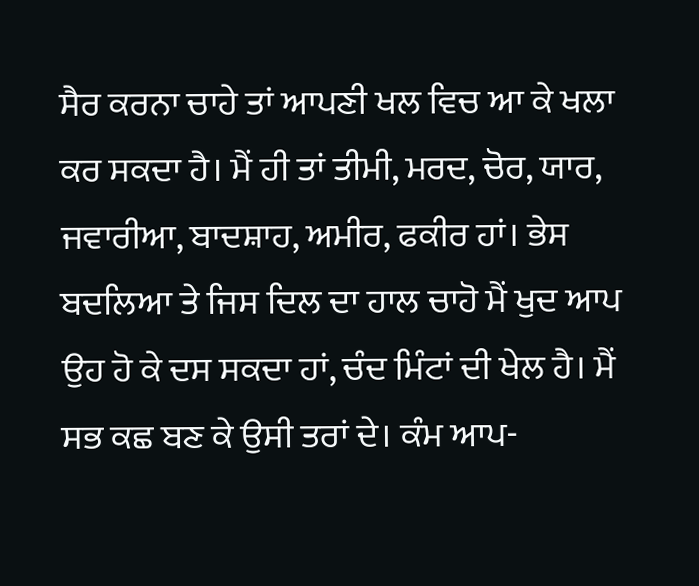ਸੈਰ ਕਰਨਾ ਚਾਹੇ ਤਾਂ ਆਪਣੀ ਖਲ ਵਿਚ ਆ ਕੇ ਖਲਾ ਕਰ ਸਕਦਾ ਹੈ। ਮੈਂ ਹੀ ਤਾਂ ਤੀਮੀ, ਮਰਦ, ਚੋਰ, ਯਾਰ, ਜਵਾਰੀਆ, ਬਾਦਸ਼ਾਹ, ਅਮੀਰ, ਫਕੀਰ ਹਾਂ। ਭੇਸ ਬਦਲਿਆ ਤੇ ਜਿਸ ਦਿਲ ਦਾ ਹਾਲ ਚਾਹੋ ਮੈਂ ਖੁਦ ਆਪ ਉਹ ਹੋ ਕੇ ਦਸ ਸਕਦਾ ਹਾਂ, ਚੰਦ ਮਿੰਟਾਂ ਦੀ ਖੇਲ ਹੈ। ਮੈਂ ਸਭ ਕਛ ਬਣ ਕੇ ਉਸੀ ਤਰਾਂ ਦੇ। ਕੰਮ ਆਪ-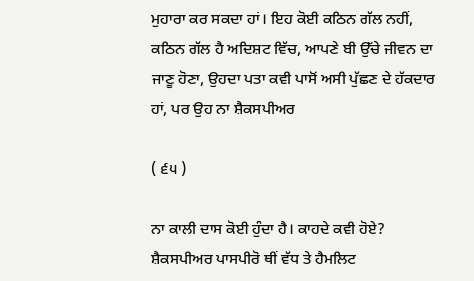ਮੁਹਾਰਾ ਕਰ ਸਕਦਾ ਹਾਂ। ਇਹ ਕੋਈ ਕਠਿਨ ਗੱਲ ਨਹੀਂ, ਕਠਿਨ ਗੱਲ ਹੈ ਅਦਿਸ਼ਟ ਵਿੱਚ, ਆਪਣੇ ਬੀ ਉੱਚੇ ਜੀਵਨ ਦਾ ਜਾਣੂ ਹੋਣਾ, ਉਹਦਾ ਪਤਾ ਕਵੀ ਪਾਸੋਂ ਅਸੀ ਪੁੱਛਣ ਦੇ ਹੱਕਦਾਰ ਹਾਂ, ਪਰ ਉਹ ਨਾ ਸ਼ੈਕਸਪੀਅਰ

( ੬੫ )

ਨਾ ਕਾਲੀ ਦਾਸ ਕੋਈ ਹੁੰਦਾ ਹੈ। ਕਾਹਦੇ ਕਵੀ ਹੋਏ? ਸ਼ੈਕਸਪੀਅਰ ਪਾਸਪੀਰੋ ਥੀਂ ਵੱਧ ਤੇ ਹੈਮਲਿਟ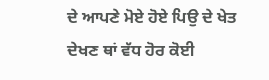ਦੇ ਆਪਣੇ ਮੋਏ ਹੋਏ ਪਿਉ ਦੇ ਖੇਤ ਦੇਖਣ ਥਾਂ ਵੱਧ ਹੋਰ ਕੋਈ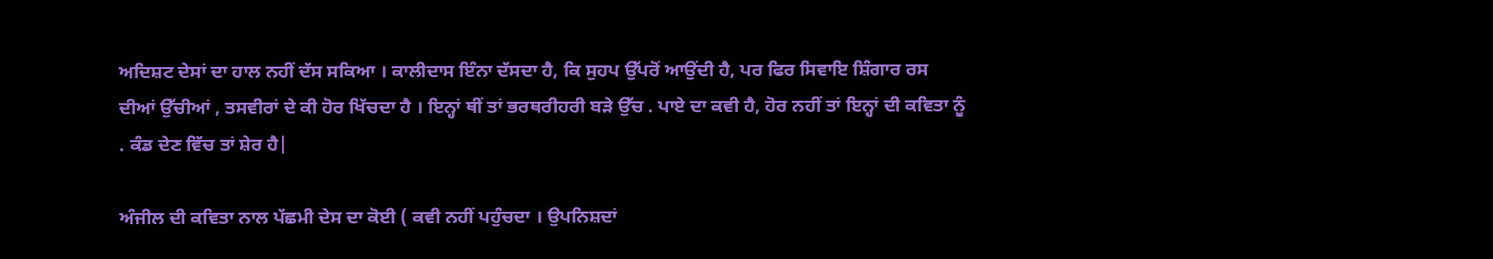ਅਦਿਸ਼ਟ ਦੇਸਾਂ ਦਾ ਹਾਲ ਨਹੀਂ ਦੱਸ ਸਕਿਆ । ਕਾਲੀਦਾਸ ਇੰਨਾ ਦੱਸਦਾ ਹੈ, ਕਿ ਸੁਹਪ ਉੱਪਰੋਂ ਆਉਂਦੀ ਹੈ, ਪਰ ਫਿਰ ਸਿਵਾਇ ਸ਼ਿੰਗਾਰ ਰਸ ਦੀਆਂ ਉੱਚੀਆਂ , ਤਸਵੀਰਾਂ ਦੇ ਕੀ ਹੋਰ ਖਿੱਚਦਾ ਹੈ । ਇਨ੍ਹਾਂ ਥੀਂ ਤਾਂ ਭਰਥਰੀਹਰੀ ਬੜੇ ਉੱਚ . ਪਾਏ ਦਾ ਕਵੀ ਹੈ, ਹੋਰ ਨਹੀਂ ਤਾਂ ਇਨ੍ਹਾਂ ਦੀ ਕਵਿਤਾ ਨੂੰ . ਕੰਡ ਦੇਣ ਵਿੱਚ ਤਾਂ ਸ਼ੇਰ ਹੈ|

ਅੰਜੀਲ ਦੀ ਕਵਿਤਾ ਨਾਲ ਪੱਛਮੀ ਦੇਸ ਦਾ ਕੋਈ ( ਕਵੀ ਨਹੀਂ ਪਹੁੰਚਦਾ । ਉਪਨਿਸ਼ਦਾਂ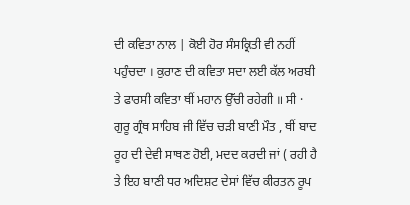ਦੀ ਕਵਿਤਾ ਨਾਲ | ਕੋਈ ਹੋਰ ਸੰਸਕ੍ਰਿਤੀ ਵੀ ਨਹੀਂ ਪਹੁੰਚਦਾ । ਕੁਰਾਣ ਦੀ ਕਵਿਤਾ ਸਦਾ ਲਈ ਕੱਲ ਅਰਬੀ ਤੇ ਫਾਰਸੀ ਕਵਿਤਾ ਥੀਂ ਮਹਾਨ ਉੱਚੀ ਰਹੇਗੀ ॥ ਸੀ · ਗੁਰੂ ਗ੍ਰੰਥ ਸਾਹਿਬ ਜੀ ਵਿੱਚ ਚੜੀ ਬਾਣੀ ਮੌਤ , ਥੀਂ ਬਾਦ ਰੂਹ ਦੀ ਦੇਵੀ ਸਾਥਣ ਹੋਈ, ਮਦਦ ਕਰਦੀ ਜਾਂ ( ਰਹੀ ਹੈ ਤੇ ਇਹ ਬਾਣੀ ਧਰ ਅਦਿਸ਼ਟ ਦੇਸਾਂ ਵਿੱਚ ਕੀਰਤਨ ਰੂਪ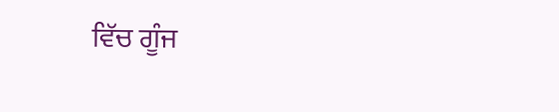ਵਿੱਚ ਗੂੰਜ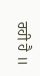ਰਹੀ ਹੈ ॥